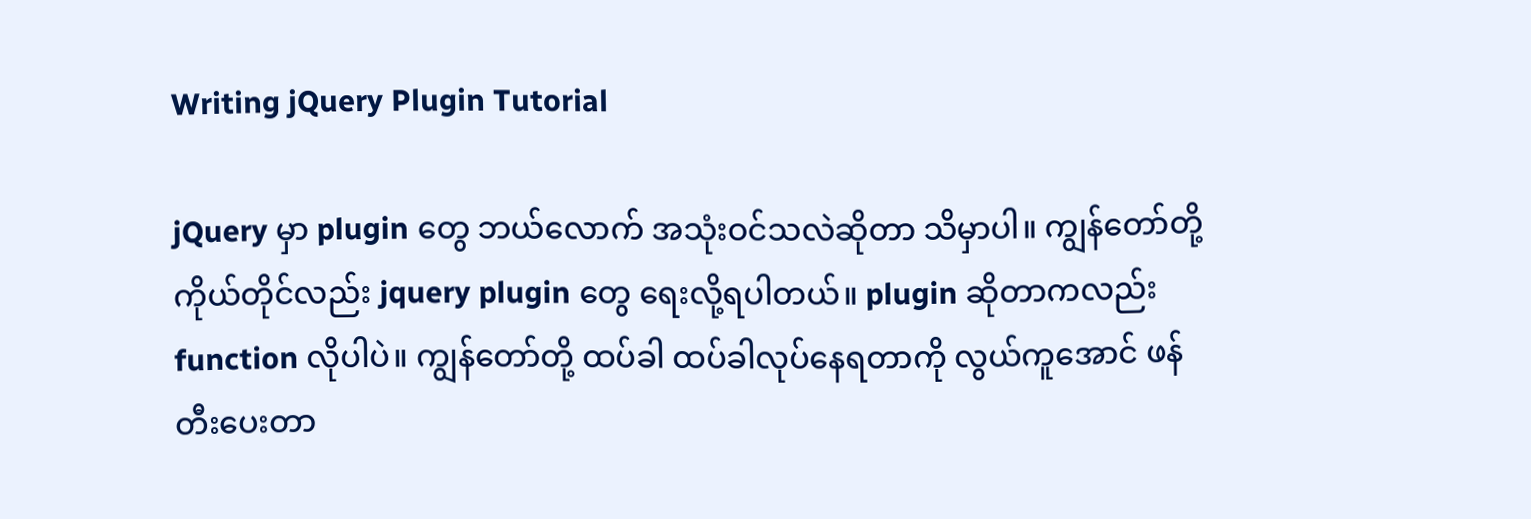Writing jQuery Plugin Tutorial

jQuery မှာ plugin တွေ ဘယ်လောက် အသုံးဝင်သလဲဆိုတာ သိမှာပါ။ ကျွန်တော်တို့ ကိုယ်တိုင်လည်း jquery plugin တွေ ရေးလို့ရပါတယ်။ plugin ဆိုတာကလည်း function လိုပါပဲ။ ကျွန်တော်တို့ ထပ်ခါ ထပ်ခါလုပ်နေရတာကို လွယ်ကူအောင် ဖန်တီးပေးတာ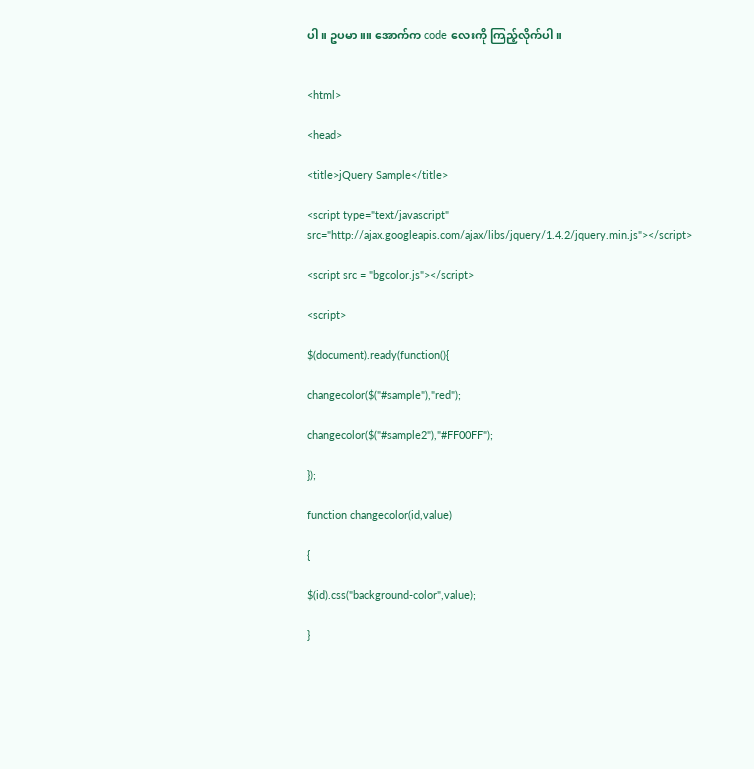ပါ။ ဥပမာ။။ အောက်က code လေးကို ကြည့်လိုက်ပါ။


<html>

<head>

<title>jQuery Sample</title>

<script type="text/javascript" src="http://ajax.googleapis.com/ajax/libs/jquery/1.4.2/jquery.min.js"></script>

<script src = "bgcolor.js"></script>

<script>

$(document).ready(function(){

changecolor($("#sample"),"red");

changecolor($("#sample2"),"#FF00FF");

});

function changecolor(id,value)

{

$(id).css("background-color",value);

}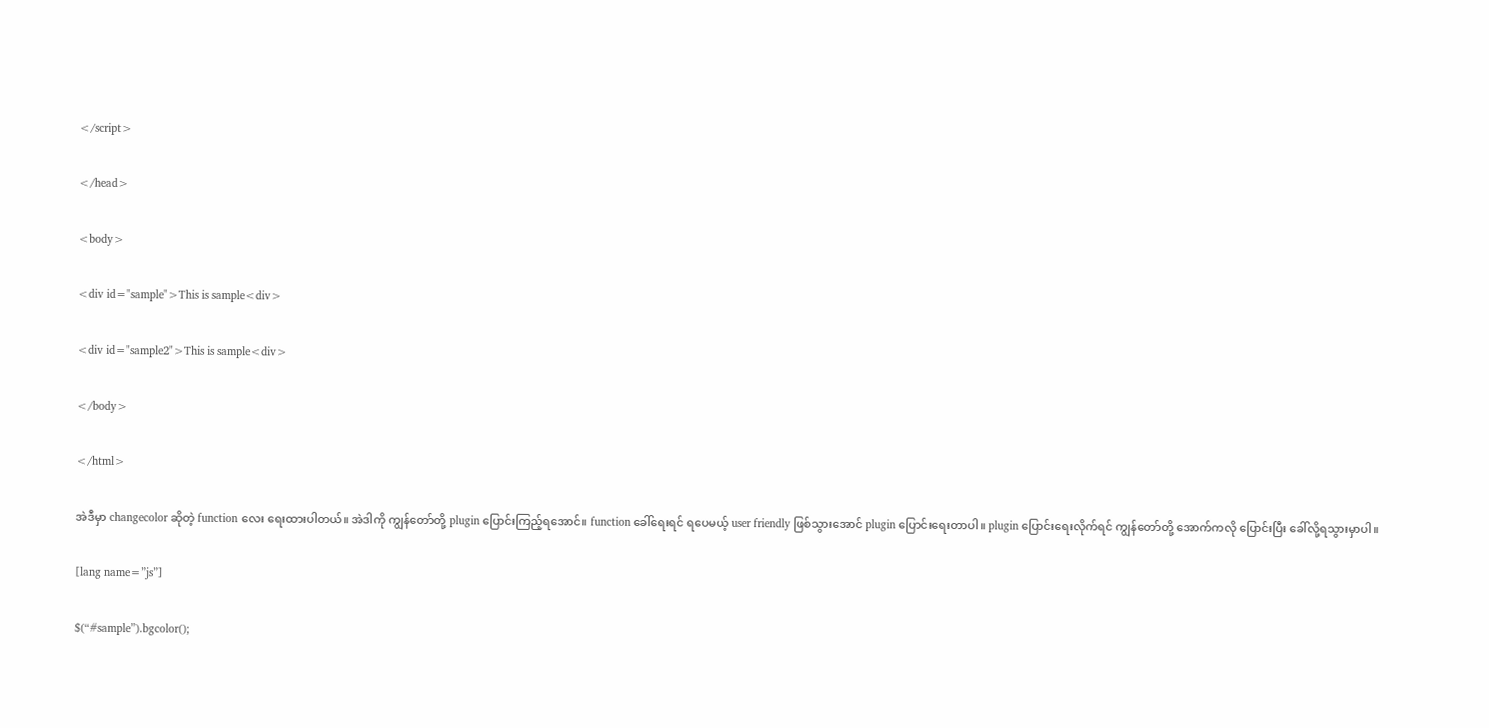</script>

</head>

<body>

<div id="sample">This is sample<div>

<div id="sample2">This is sample<div>

</body>

</html>

အဲဒီမှာ changecolor ဆိုတဲ့ function လေး ရေးထားပါတယ်။ အဲဒါကို ကျွန်တော်တို့ plugin ပြောင်းကြည့်ရအောင်။ function ခေါ်ရေးရင် ရပေမယ့် user friendly ဖြစ်သွားအောင် plugin ပြောင်းရေးတာပါ။ plugin ပြောင်းရေးလိုက်ရင် ကျွန်တော်တို့ အောက်ကလို ပြောင်းပြီး ခေါ်လို့ရသွားမှာပါ။

[lang name=”js”]

$(“#sample”).bgcolor();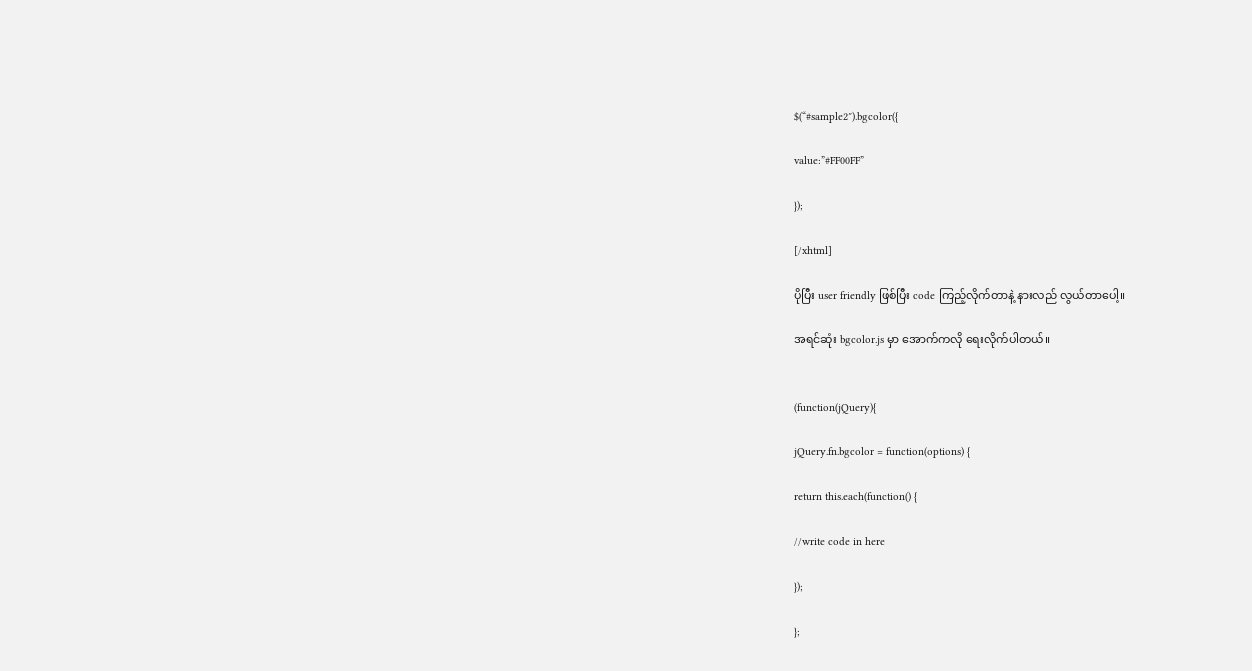$(“#sample2″).bgcolor({

value:”#FF00FF”

});

[/xhtml]

ပိုပြီး user friendly ဖြစ်ပြီး code ကြည့်လိုက်တာနဲ့ နားလည် လွယ်တာပေါ့။

အရင်ဆုံး bgcolor.js မှာ အောက်ကလို ရေးလိုက်ပါတယ်။


(function(jQuery){

jQuery.fn.bgcolor = function(options) {

return this.each(function() {

//write code in here

});

};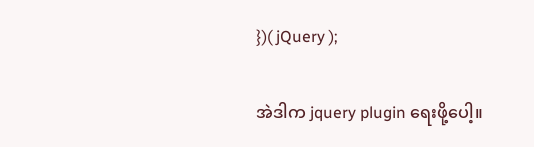})( jQuery );

အဲဒါက jquery plugin ရေးဖို့ပေါ့။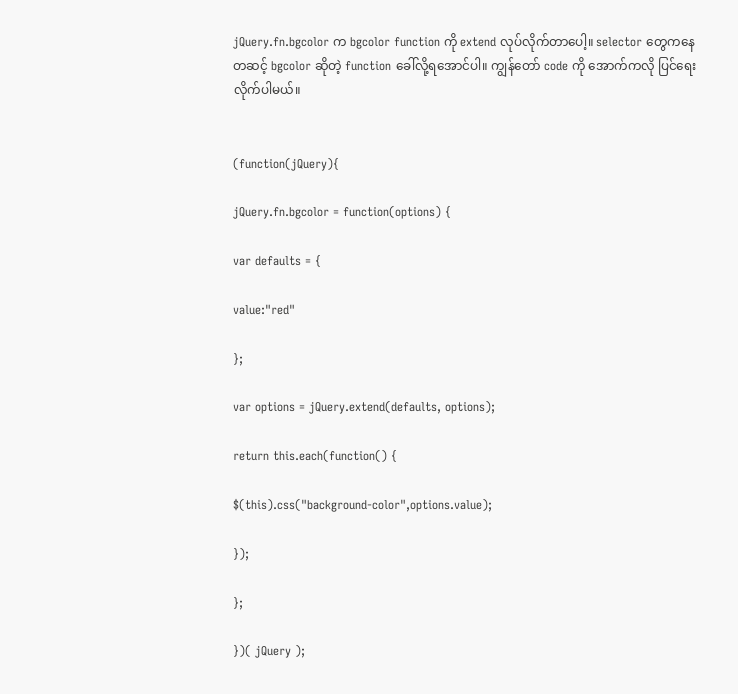jQuery.fn.bgcolor က bgcolor function ကို extend လုပ်လိုက်တာပေါ့။ selector တွေကနေ တဆင့် bgcolor ဆိုတဲ့ function ခေါ်လို့ရအောင်ပါ။ ကျွန်တော် code ကို အောက်ကလို ပြင်ရေးလိုက်ပါမယ်။


(function(jQuery){

jQuery.fn.bgcolor = function(options) {

var defaults = {

value:"red"

};

var options = jQuery.extend(defaults, options);

return this.each(function() {

$(this).css("background-color",options.value);

});

};

})( jQuery );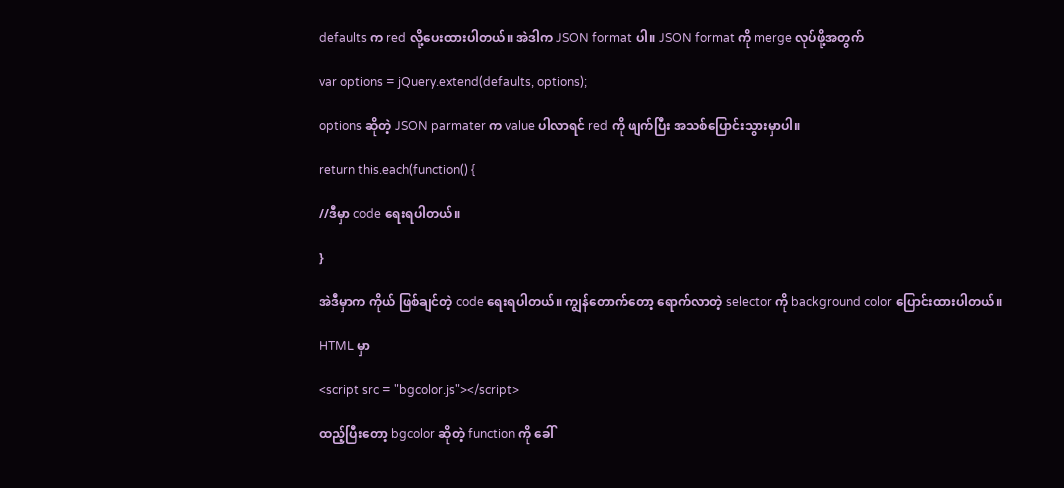defaults က red လို့ပေးထားပါတယ်။ အဲဒါက JSON format ပါ။ JSON format ကို merge လုပ်ဖို့အတွက်

var options = jQuery.extend(defaults, options);

options ဆိုတဲ့ JSON parmater က value ပါလာရင် red ကို ဖျက်ပြီး အသစ်ပြောင်းသွားမှာပါ။

return this.each(function() {

//ဒီမှာ code ရေးရပါတယ်။

}

အဲဒီမှာက ကိုယ် ဖြစ်ချင်တဲ့ code ရေးရပါတယ်။ ကျွန်တောက်တော့ ရောက်လာတဲ့ selector ကို background color ပြောင်းထားပါတယ်။

HTML မှာ

<script src = "bgcolor.js"></script>

ထည့်ပြီးတော့ bgcolor ဆိုတဲ့ function ကို ခေါ်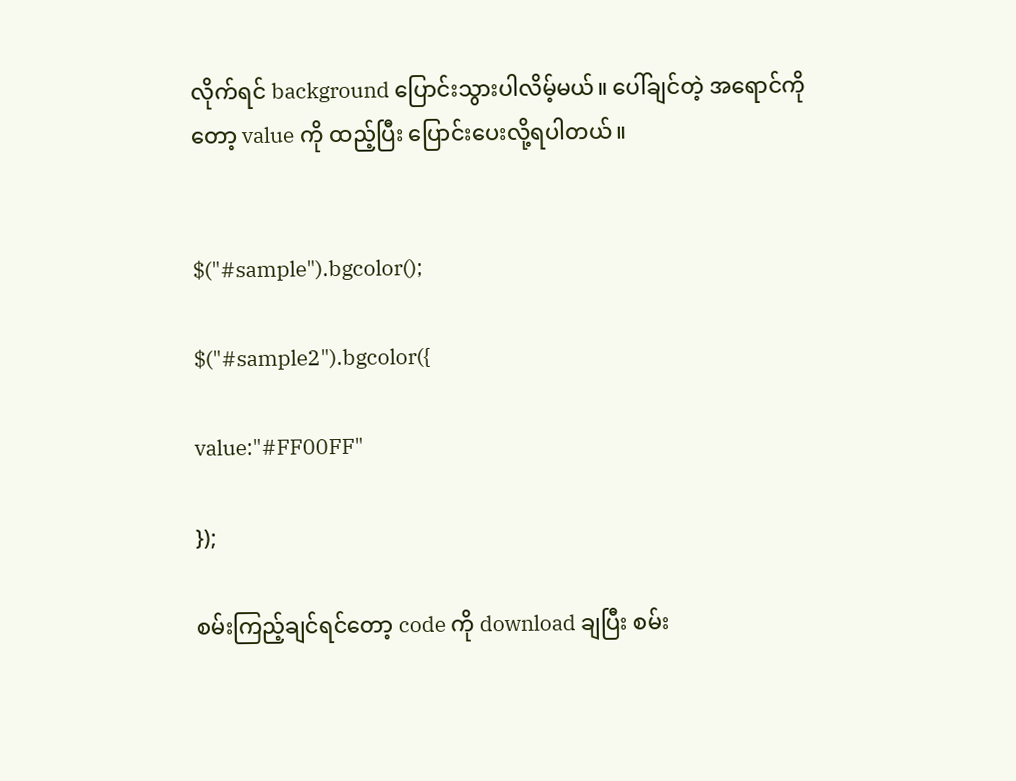လိုက်ရင် background ပြောင်းသွားပါလိမ့်မယ်။ ပေါ်ချင်တဲ့ အရောင်ကိုတော့ value ကို ထည့်ပြီး ပြောင်းပေးလို့ရပါတယ်။


$("#sample").bgcolor();

$("#sample2").bgcolor({

value:"#FF00FF"

});

စမ်းကြည့်ချင်ရင်တော့ code ကို download ချပြီး စမ်း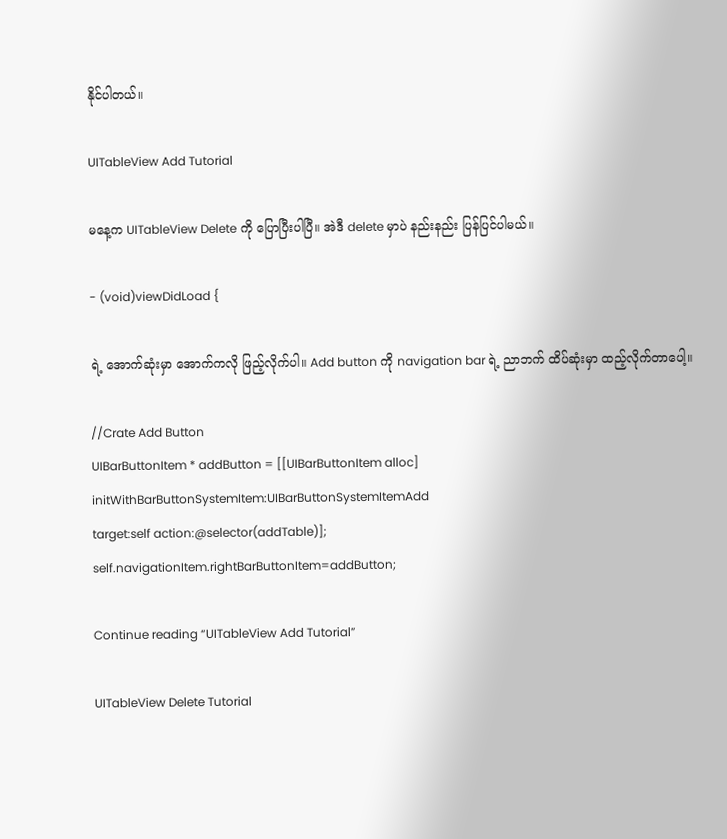နိုင်ပါတယ်။

UITableView Add Tutorial

မနေ့က UITableView Delete ကို ပြောပြီးပါပြီ။ အဲဒီ delete မှာပဲ နည်းနည်း ပြန်ပြင်ပါမယ်။

- (void)viewDidLoad {

ရဲ့ အောက်ဆုံးမှာ အောက်ကလို ဖြည့်လိုက်ပါ။ Add button ကို navigation bar ရဲ့ ညာဘက် ထိပ်ဆုံးမှာ ထည့်လိုက်တာပေါ့။

//Crate Add Button
UIBarButtonItem * addButton = [[UIBarButtonItem alloc]
initWithBarButtonSystemItem:UIBarButtonSystemItemAdd
target:self action:@selector(addTable)];
self.navigationItem.rightBarButtonItem=addButton;

Continue reading “UITableView Add Tutorial”

UITableView Delete Tutorial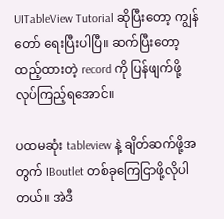UITableView Tutorial ဆိုပြီးတော့ ကျွန်တော် ရေးပြီးပါပြီ။ ဆက်ပြီးတော့ ထည့်ထားတဲ့ record ကို ပြန်ဖျက်ဖို့ လုပ်ကြည့်ရအောင်။

ပထမဆုံး tableview နဲ့ ချိတ်ဆက်ဖို့အတွက် IBoutlet တစ်ခုကြေငြာဖို့လိုပါတယ်။ အဲဒီ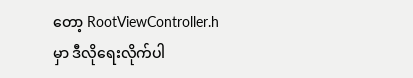တော့ RootViewController.h မှာ ဒီလိုရေးလိုက်ပါ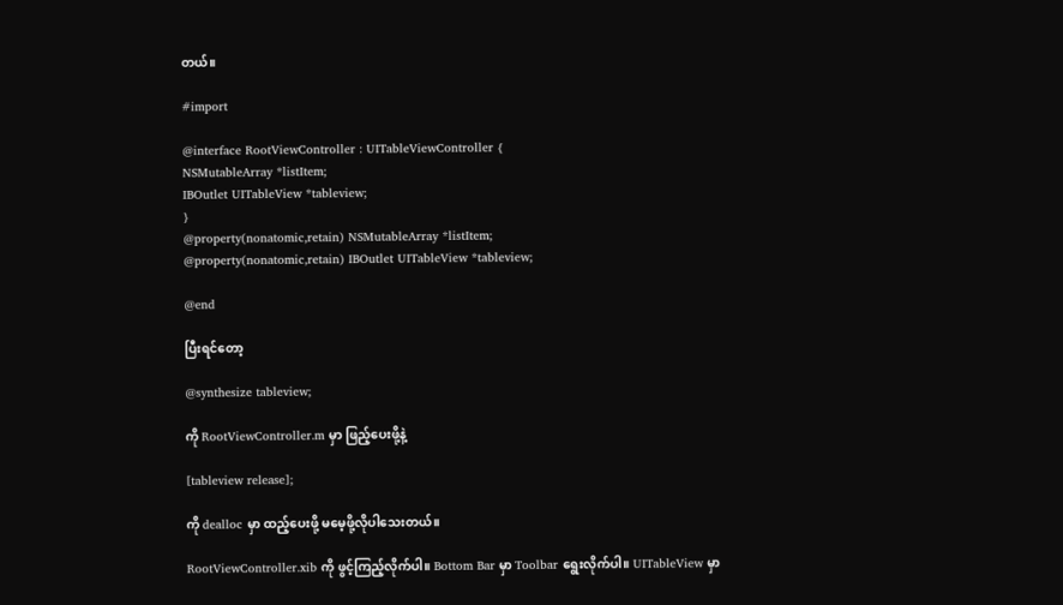တယ်။

#import

@interface RootViewController : UITableViewController {
NSMutableArray *listItem;
IBOutlet UITableView *tableview;
}
@property(nonatomic,retain) NSMutableArray *listItem;
@property(nonatomic,retain) IBOutlet UITableView *tableview;

@end

ပြီးရင်တော့

@synthesize tableview;

ကို RootViewController.m မှာ ဖြည့်ပေးဖို့နဲ့

[tableview release];

ကို dealloc မှာ ထည့်ပေးဖို့ မမေ့ဖို့လိုပါသေးတယ်။

RootViewController.xib ကို ဖွင့်ကြည့်လိုက်ပါ။ Bottom Bar မှာ Toolbar ရွေးလိုက်ပါ။ UITableView မှာ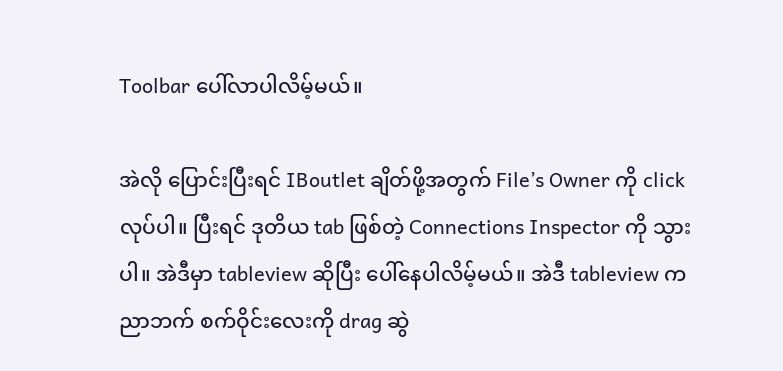Toolbar ပေါ်လာပါလိမ့်မယ်။

အဲလို ပြောင်းပြီးရင် IBoutlet ချိတ်ဖို့အတွက် File’s Owner ကို click လုပ်ပါ။ ပြီးရင် ဒုတိယ tab ဖြစ်တဲ့ Connections Inspector ကို သွားပါ။ အဲဒီမှာ tableview ဆိုပြီး ပေါ်နေပါလိမ့်မယ်။ အဲဒီ tableview က ညာဘက် စက်ဝိုင်းလေးကို drag ဆွဲ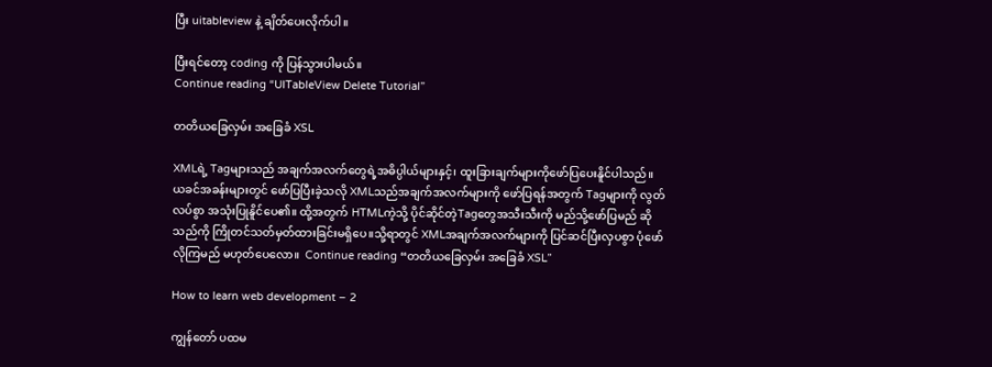ပြီး uitableview နဲ့ ချိတ်ပေးလိုက်ပါ။

ပြီးရင်တော့ coding ကို ပြန်သွားပါမယ်။
Continue reading “UITableView Delete Tutorial”

တတိယခြေလှမ်း အခြေခံ XSL

XMLရဲ့ Tagများသည် အချက်အလက်တွေရဲ့အဓိပ္ပါယ်များနှင့်၊ ထူးခြားချက်များကိုဖော်ပြပေးနိူင်ပါသည်။ ယခင်အခန်းများတွင် ဖော်ပြပြီးခဲ့သလို XMLသည်အချက်အလက်များကို ဖော်ပြရန်အတွက် Tagများကို လွတ်လပ်စွာ အသုံးပြုနိူင်ပေ၏။ ထို့အတွက် HTMLကဲ့သို့ ပိုင်ဆိုင်တဲ့Tagတွေအသီးသီးကို မည်သို့ဖော်ပြမည် ဆိုသည်ကို ကြိုတင်သတ်မှတ်ထားခြင်းမရှိပေ။သို့ရာတွင် XMLအချက်အလက်များကို ပြင်ဆင်ပြီးလှပစွာ ပုံဖော်လိုကြမည် မဟုတ်ပေလော။  Continue reading “တတိယခြေလှမ်း အခြေခံ XSL”

How to learn web development – 2

ကျွန်တော် ပထမ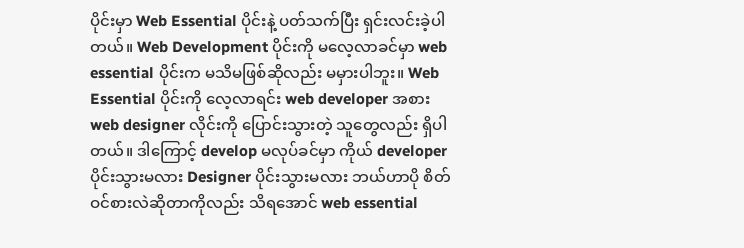ပိုင်းမှာ Web Essential ပိုင်းနဲ့ ပတ်သက်ပြီး ရှင်းလင်းခဲ့ပါတယ်။ Web Development ပိုင်းကို မလေ့လာခင်မှာ web essential ပိုင်းက မသိမဖြစ်ဆိုလည်း မမှားပါဘူး။ Web Essential ပိုင်းကို လေ့လာရင်း web developer အစား web designer လိုင်းကို ပြောင်းသွားတဲ့ သူတွေလည်း ရှိပါတယ်။ ဒါကြောင့် develop မလုပ်ခင်မှာ ကိုယ် developer ပိုင်းသွားမလား Designer ပိုင်းသွားမလား ဘယ်ဟာပို စိတ်ဝင်စားလဲဆိုတာကိုလည်း သိရအောင် web essential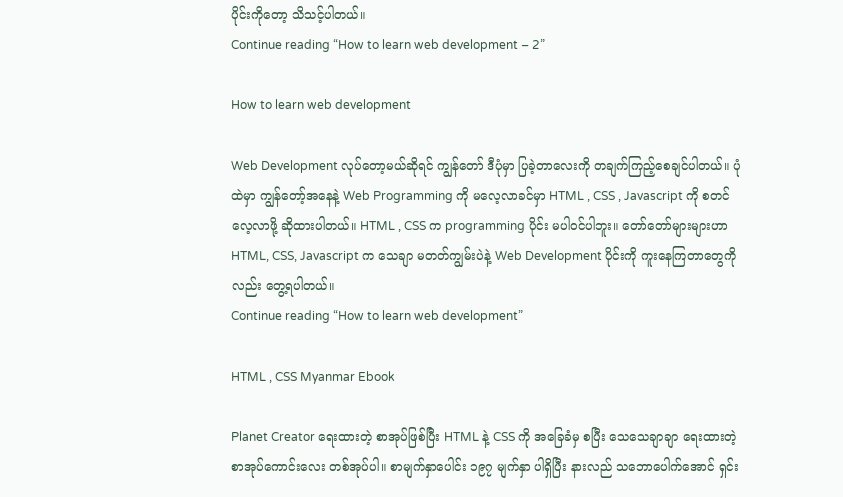ပိုင်းကိုတော့ သိသင့်ပါတယ်။
Continue reading “How to learn web development – 2”

How to learn web development

Web Development လုပ်တော့မယ်ဆိုရင် ကျွန်တော် ဒီပုံမှာ ပြခဲ့တာလေးကို တချက်ကြည့်စေချင်ပါတယ်။ ပုံထဲမှာ ကျွန်တော့်အနေနဲ့ Web Programming ကို မလေ့လာခင်မှာ HTML , CSS , Javascript ကို စတင်လေ့လာဖို့ ဆိုထားပါတယ်။ HTML , CSS က programming ပိုင်း မပါဝင်ပါဘူး။ တော်တော်များများဟာ HTML, CSS, Javascript က သေချာ မတတ်ကျွမ်းပဲနဲ့ Web Development ပိုင်းကို ကူးနေကြတာတွေကိုလည်း တွေ့ရပါတယ်။
Continue reading “How to learn web development”

HTML , CSS Myanmar Ebook

Planet Creator ရေးထားတဲ့ စာအုပ်ဖြစ်ပြီး HTML နဲ့ CSS ကို အခြေခံမှ စပြီး သေသေချာချာ ရေးထားတဲ့ စာအုပ်ကောင်းလေး တစ်အုပ်ပါ။ စာမျက်နှာပေါင်း ၁၉၇ မျက်နှာ ပါရှိပြီး နားလည် သဘောပေါက်အောင် ရှင်း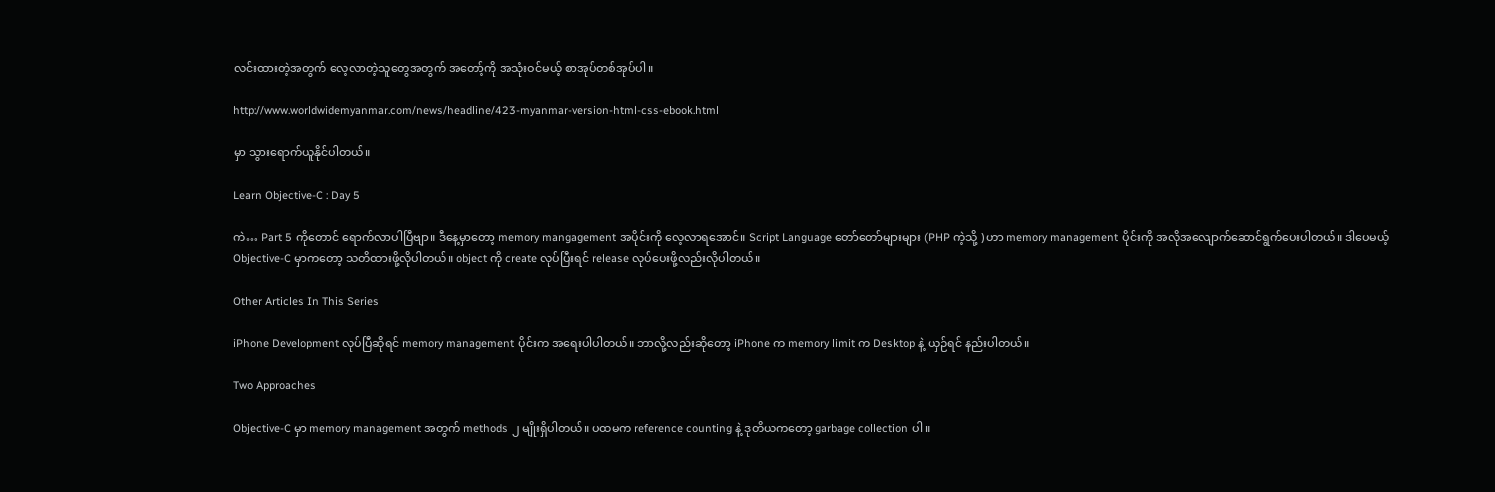လင်းထားတဲ့အတွက် လေ့လာတဲ့သူတွေအတွက် အတော့်ကို အသုံးဝင်မယ့် စာအုပ်တစ်အုပ်ပါ။

http://www.worldwidemyanmar.com/news/headline/423-myanmar-version-html-css-ebook.html

မှာ သွားရောက်ယူနိုင်ပါတယ်။

Learn Objective-C : Day 5

ကဲ… Part 5 ကိုတောင် ရောက်လာပါပြီဗျာ။ ဒီနေ့မှာတော့ memory mangagement အပိုင်းကို လေ့လာရအောင်။ Script Language တော်တော်များများ (PHP ကဲ့သို့ ) ဟာ memory management ပိုင်းကို အလိုအလျောက်ဆောင်ရွက်ပေးပါတယ်။ ဒါပေမယ့် Objective-C မှာကတော့ သတိထားဖို့လိုပါတယ်။ object ကို create လုပ်ပြီးရင် release လုပ်ပေးဖို့လည်းလိုပါတယ်။

Other Articles In This Series

iPhone Development လုပ်ပြီဆိုရင် memory management ပိုင်းက အရေးပါပါတယ်။ ဘာလို့လည်းဆိုတော့ iPhone က memory limit က Desktop နဲ့ ယှဉ်ရင် နည်းပါတယ်။

Two Approaches

Objective-C မှာ memory management အတွက် methods ၂ မျိုးရှိပါတယ်။ ပထမက reference counting နဲ့ ဒုတိယကတော့ garbage collection ပါ။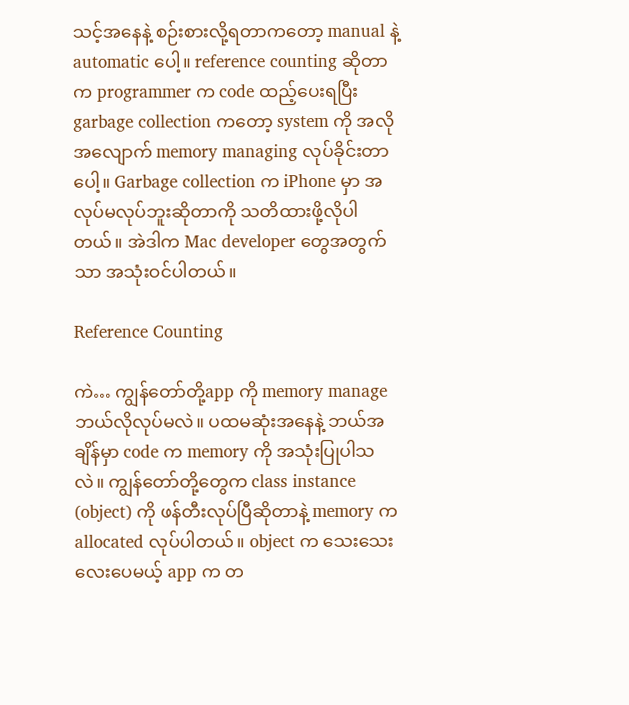သင့်အနေနဲ့ စဉ်းစားလို့ရတာကတော့ manual နဲ့ automatic ပေါ့။ reference counting ဆိုတာက programmer က code ထည့်ပေးရပြီး garbage collection ကတော့ system ကို အလိုအလျောက် memory managing လုပ်ခိုင်းတာပေါ့။ Garbage collection က iPhone မှာ အလုပ်မလုပ်ဘူးဆိုတာကို သတိထားဖို့လိုပါတယ်။ အဲဒါက Mac developer တွေအတွက်သာ အသုံးဝင်ပါတယ်။

Reference Counting

ကဲ… ကျွန်တော်တို့app ကို memory manage ဘယ်လိုလုပ်မလဲ။ ပထမဆုံးအနေနဲ့ ဘယ်အချိန်မှာ code က memory ကို အသုံးပြုပါသလဲ။ ကျွန်တော်တို့တွေက class instance (object) ကို ဖန်တီးလုပ်ပြီဆိုတာနဲ့ memory က allocated လုပ်ပါတယ်။ object က သေးသေးလေးပေမယ့် app က တ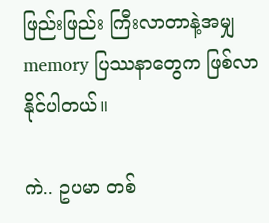ဖြည်းဖြည်း ကြီးလာတာနဲ့အမျှ memory ပြဿနာတွေက ဖြစ်လာနိုင်ပါတယ်။

ကဲ.. ဥပမာ တစ်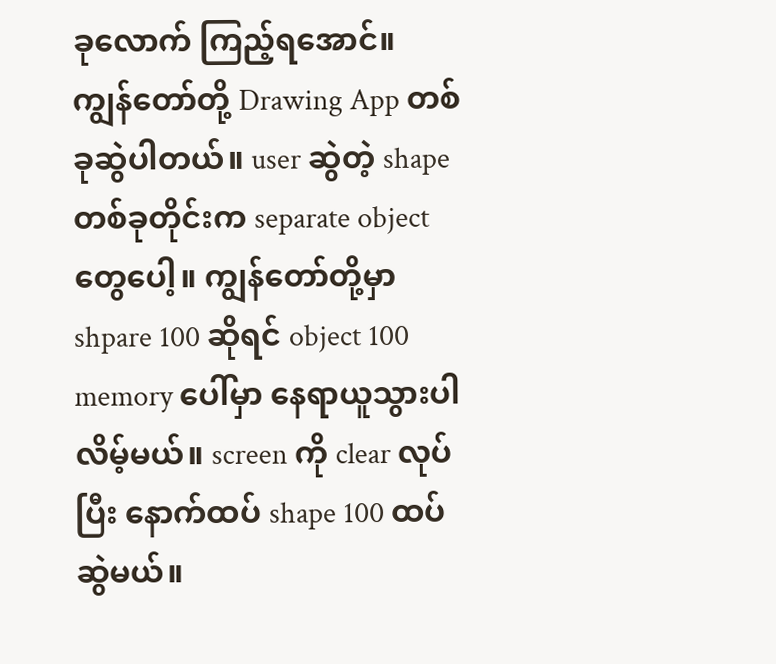ခုလောက် ကြည့်ရအောင်။ ကျွန်တော်တို့ Drawing App တစ်ခုဆွဲပါတယ်။ user ဆွဲတဲ့ shape တစ်ခုတိုင်းက separate object တွေပေါ့။ ကျွန်တော်တို့မှာ shpare 100 ဆိုရင် object 100 memory ပေါ်မှာ နေရာယူသွားပါလိမ့်မယ်။ screen ကို clear လုပ်ပြီး နောက်ထပ် shape 100 ထပ်ဆွဲမယ်။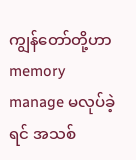ကျွန်တော်တို့ဟာ memory manage မလုပ်ခဲ့ရင် အသစ်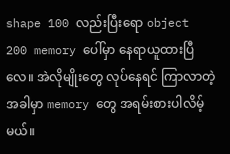shape 100 လည်းပြီးရော object 200 memory ပေါ်မှာ နေရာယူထားပြီလေ။ အဲလိုမျိုးတွေ လုပ်နေရင် ကြာလာတဲ့အခါမှာ memory တွေ အရမ်းစားပါလိမ့်မယ်။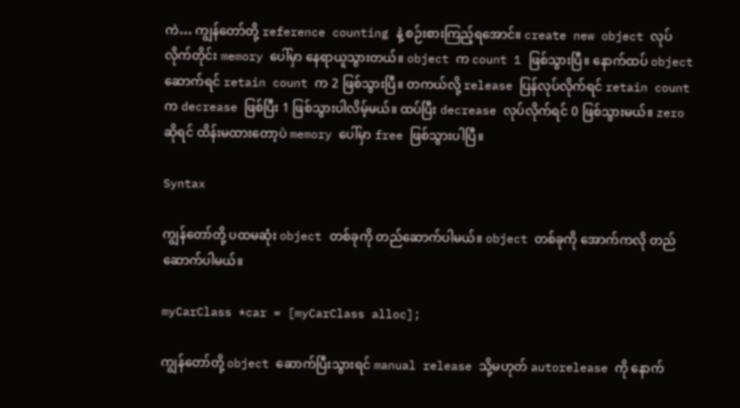ကဲ… ကျွန်တော်တို့ reference counting နဲ့ စဉ်းစားကြည့်ရအောင်။ create new object လုပ်လိုက်တိုင်း memory ပေါ်မှာ နေရာယူသွားတယ်။ object က count 1 ဖြစ်သွားပြီ။ နောက်ထပ် object ဆောက်ရင် retain count က 2 ဖြစ်သွားပြီ။ တကယ်လို့ release ပြန်လုပ်လိုက်ရင် retain count က decrease ဖြစ်ပြီး 1 ဖြစ်သွားပါလိမ့်မယ်။ ထပ်ပြီး decrease လုပ်လိုက်ရင် 0 ဖြစ်သွားမယ်။ zero ဆိုရင် ထိန်းမထားတော့ပဲ memory ပေါ်မှာ free ဖြစ်သွားပါပြီ။

Syntax

ကျွန်တော်တို့ ပထမဆုံး object တစ်ခုကို တည်ဆောက်ပါမယ်။ object တစ်ခုကို အောက်ကလို တည်ဆောက်ပါမယ်။

myCarClass *car = [myCarClass alloc];

ကျွန်တော်တို့ object ဆောက်ပြီးသွားရင် manual release သို့မဟုတ် autorelease ကို နောက်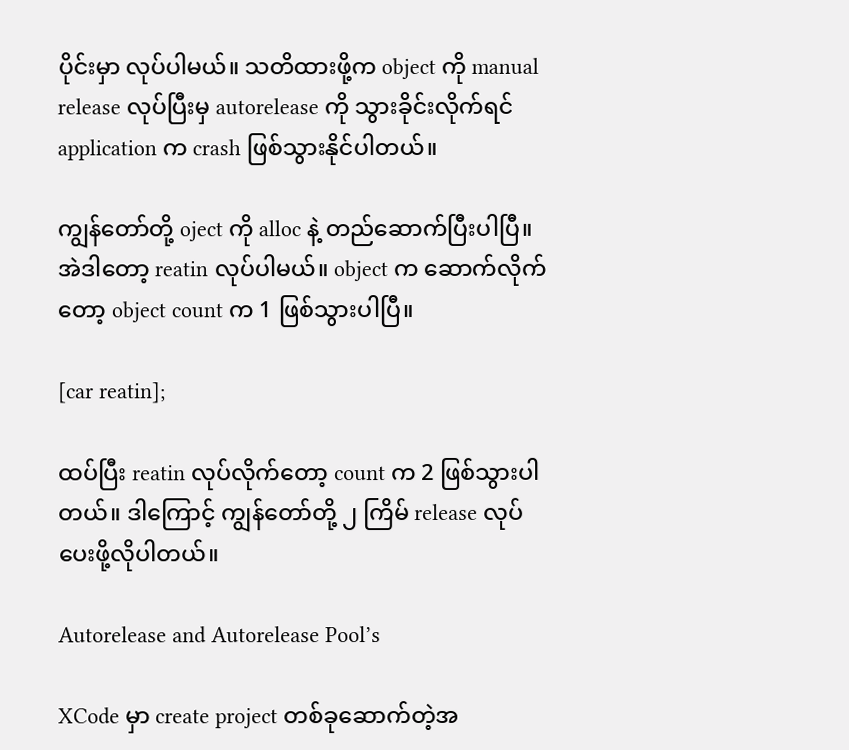ပိုင်းမှာ လုပ်ပါမယ်။ သတိထားဖို့က object ကို manual release လုပ်ပြီးမှ autorelease ကို သွားခိုင်းလိုက်ရင် application က crash ဖြစ်သွားနိုင်ပါတယ်။

ကျွန်တော်တို့ oject ကို alloc နဲ့ တည်ဆောက်ပြီးပါပြီ။ အဲဒါတော့ reatin လုပ်ပါမယ်။ object က ဆောက်လိုက်တော့ object count က 1 ဖြစ်သွားပါပြီ။

[car reatin];

ထပ်ပြီး reatin လုပ်လိုက်တော့ count က 2 ဖြစ်သွားပါတယ်။ ဒါကြောင့် ကျွန်တော်တို့ ၂ ကြိမ် release လုပ်ပေးဖို့လိုပါတယ်။

Autorelease and Autorelease Pool’s

XCode မှာ create project တစ်ခုဆောက်တဲ့အ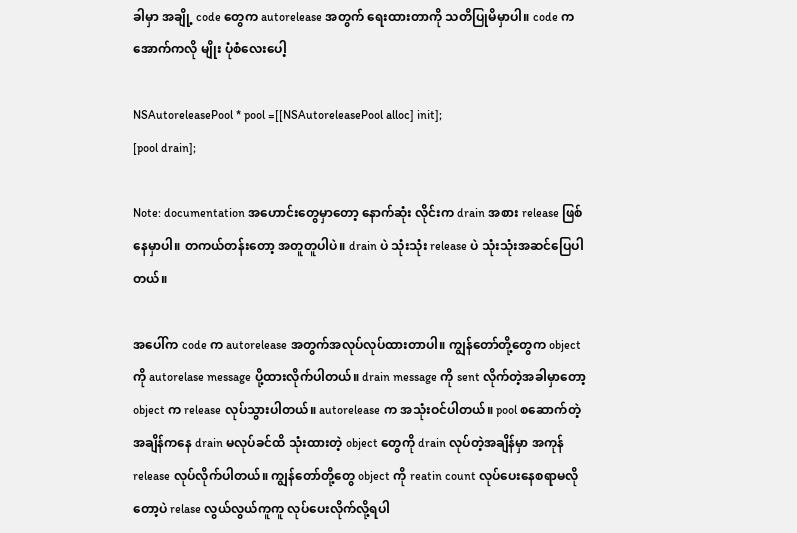ခါမှာ အချို့ code တွေက autorelease အတွက် ရေးထားတာကို သတိပြုမိမှာပါ။ code က အောက်ကလို မျိုး ပုံစံလေးပေါ့

NSAutoreleasePool * pool =[[NSAutoreleasePool alloc] init];
[pool drain];

Note: documentation အဟောင်းတွေမှာတော့ နောက်ဆုံး လိုင်းက drain အစား release ဖြစ်နေမှာပါ။ တကယ်တန်းတော့ အတူတူပါပဲ။ drain ပဲ သုံးသုံး release ပဲ သုံးသုံးအဆင်ပြေပါတယ်။

အပေါ်က code က autorelease အတွက်အလုပ်လုပ်ထားတာပါ။ ကျွန်တော်တို့တွေက object ကို autorelase message ပို့ထားလိုက်ပါတယ်။ drain message ကို sent လိုက်တဲ့အခါမှာတော့ object က release လုပ်သွားပါတယ်။ autorelease က အသုံးဝင်ပါတယ်။ pool စဆောက်တဲ့အချိန်ကနေ drain မလုပ်ခင်ထိ သုံးထားတဲ့ object တွေကို drain လုပ်တဲ့အချိန်မှာ အကုန် release လုပ်လိုက်ပါတယ်။ ကျွန်တော်တို့တွေ object ကို reatin count လုပ်ပေးနေစရာမလိုတော့ပဲ relase လွယ်လွယ်ကူကူ လုပ်ပေးလိုက်လို့ရပါ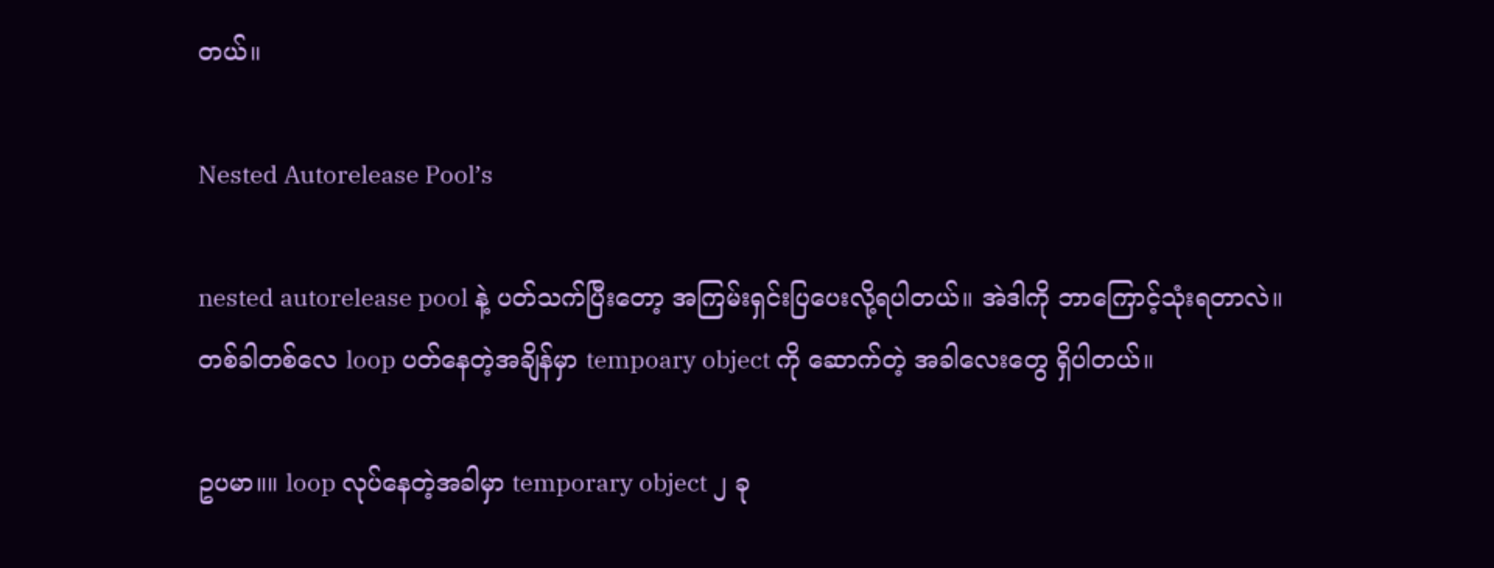တယ်။

Nested Autorelease Pool’s

nested autorelease pool နဲ့ ပတ်သက်ပြီးတော့ အကြမ်းရှင်းပြပေးလို့ရပါတယ်။ အဲဒါကို ဘာကြောင့်သုံးရတာလဲ။ တစ်ခါတစ်လေ loop ပတ်နေတဲ့အချိန်မှာ tempoary object ကို ဆောက်တဲ့ အခါလေးတွေ ရှိပါတယ်။

ဥပမာ။။ loop လုပ်နေတဲ့အခါမှာ temporary object ၂ ခု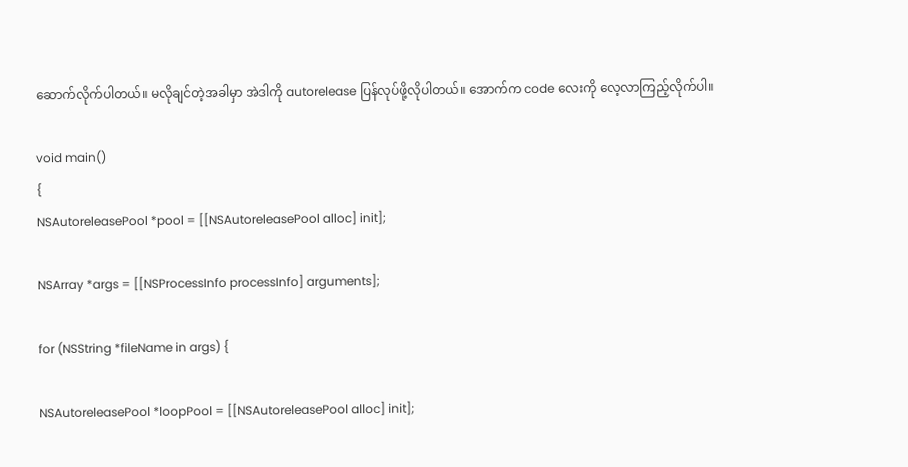ဆောက်လိုက်ပါတယ်။ မလိုချင်တဲ့အခါမှာ အဲဒါကို autorelease ပြန်လုပ်ဖို့လိုပါတယ်။ အောက်က code လေးကို လေ့လာကြည့်လိုက်ပါ။

void main()
{
NSAutoreleasePool *pool = [[NSAutoreleasePool alloc] init];

NSArray *args = [[NSProcessInfo processInfo] arguments];

for (NSString *fileName in args) {

NSAutoreleasePool *loopPool = [[NSAutoreleasePool alloc] init];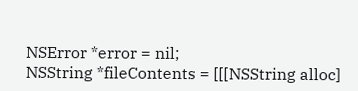NSError *error = nil;
NSString *fileContents = [[[NSString alloc]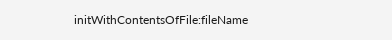initWithContentsOfFile:fileName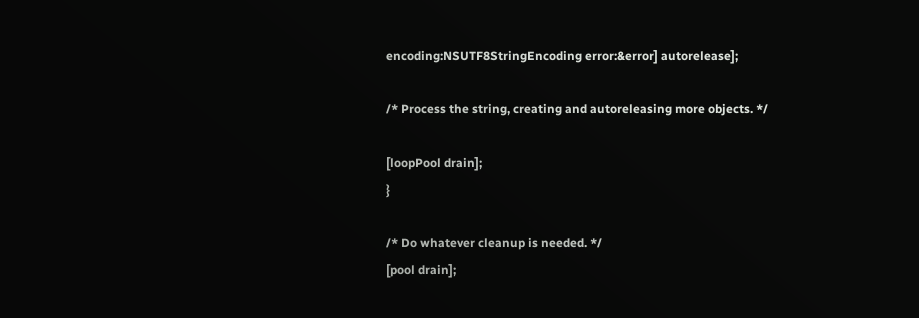encoding:NSUTF8StringEncoding error:&error] autorelease];

/* Process the string, creating and autoreleasing more objects. */

[loopPool drain];
}

/* Do whatever cleanup is needed. */
[pool drain];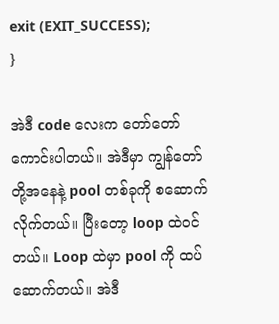exit (EXIT_SUCCESS);
}

အဲဒီ code လေးက တော်တော်ကောင်းပါတယ်။ အဲဒီမှာ ကျွန်တော်တို့အနေနဲ့ pool တစ်ခုကို စဆောက်လိုက်တယ်။ ပြီးတော့ loop ထဲဝင်တယ်။ Loop ထဲမှာ pool ကို ထပ်ဆောက်တယ်။ အဲဒီ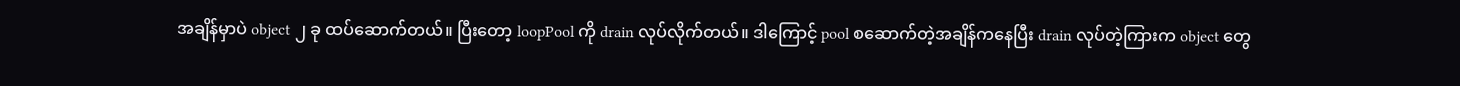အချိန်မှာပဲ object ၂ ခု ထပ်ဆောက်တယ်။ ပြီးတော့ loopPool ကို drain လုပ်လိုက်တယ်။ ဒါကြောင့် pool စဆောက်တဲ့အချိန်ကနေပြီး drain လုပ်တဲ့ကြားက object တွေ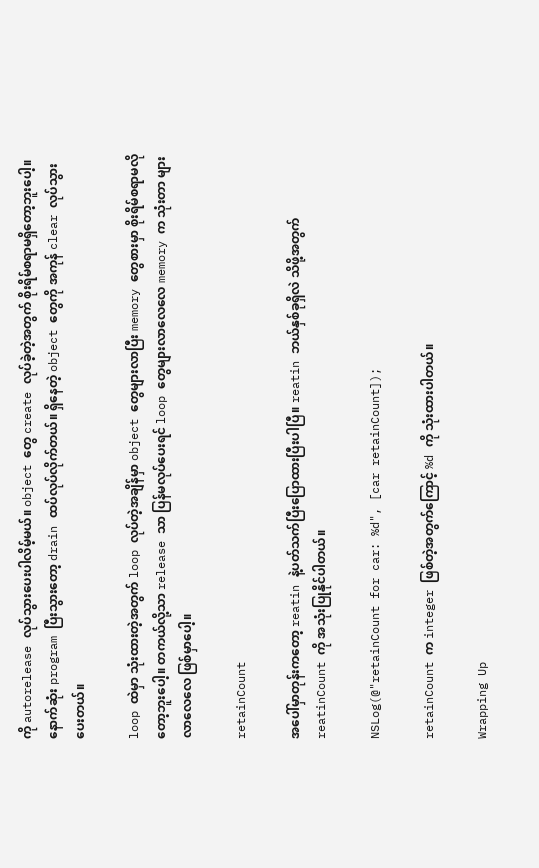ကို autorelease လုပ်သွားပေးပါလိမ့်မယ်။ object တွေ create လုပ်ခဲ့တဲ့အတွက် စိုးရိမ်စရာမရှိတော့ဘူးပေါ့။ နောက်ဆုံး program ပြီးသွားတော့ drain ထပ်လုပ်လိုက်တယ်။ ရှိနေတဲ့ object တွေကို အကုန် clear လုပ်သွားပေးတယ်။

loop ထဲမှာ သုံးထားတဲ့အတွက် loop လုပ်တဲ့အချိန်မှာ object တွေများလာပြီး memory တွေစားမှာ စိုးရိမ်စရာမလိုတော့ဘူးပေါ့။ တကယ်လို့သာ release သာ ပြန်မလုပ်ပေးရင် loop တွေများလာလေလေ memory က သုံးတာ များလာလေလေ ဖြစ်မှာပေါ့။

retainCount

အပေါ်မှာတုန်းကတော့ reatin နဲ့ပတ်သက်ပြီးပြောထားပြီးပါပြီ။ reatin ဘယ်နှစ်ခုရှိလဲ သိဖို့အတွက် reatinCount ကို အသုံးပြုနိုင်ပါတယ်။

NSLog(@"retainCount for car: %d", [car retainCount]);

retainCount က integer ဖြစ်တဲ့အတွက်ကြောင့် %d ကို သုံးထားပါတယ်။

Wrapping Up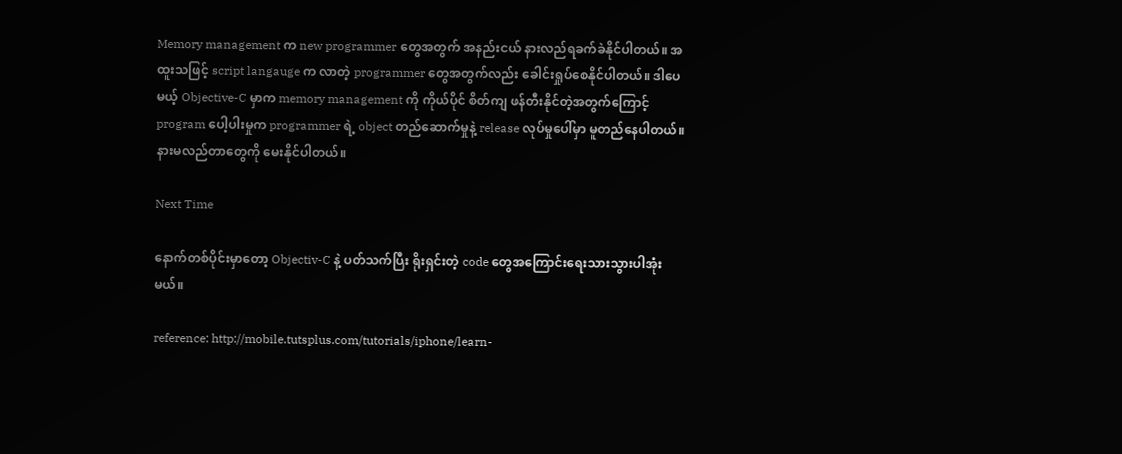Memory management က new programmer တွေအတွက် အနည်းငယ် နားလည်ရခက်ခဲနိုင်ပါတယ်။ အထူးသဖြင့် script langauge က လာတဲ့ programmer တွေအတွက်လည်း ခေါင်းရှုပ်စေနိုင်ပါတယ်။ ဒါပေမယ့် Objective-C မှာက memory management ကို ကိုယ်ပိုင် စိတ်ကျ ဖန်တီးနိုင်တဲ့အတွက်ကြောင့် program ပေါ့ပါးမှုက programmer ရဲ့ object တည်ဆောက်မှုနဲ့ release လုပ်မှုပေါ်မှာ မူတည်နေပါတယ်။ နားမလည်တာတွေကို မေးနိုင်ပါတယ်။

Next Time

နောက်တစ်ပိုင်းမှာတော့ Objectiv-C နဲ့ ပတ်သက်ပြီး ရိုးရှင်းတဲ့ code တွေအကြောင်းရေးသားသွားပါအုံးမယ်။

reference: http://mobile.tutsplus.com/tutorials/iphone/learn-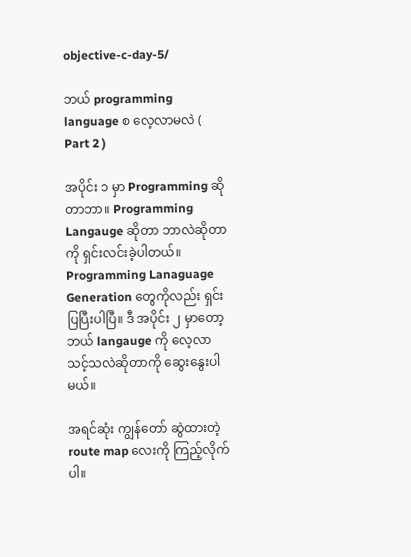objective-c-day-5/

ဘယ် programming language စ လေ့လာမလဲ ( Part 2 )

အပိုင်း ၁ မှာ Programming ဆိုတာဘာ။ Programming Langauge ဆိုတာ ဘာလဲဆိုတာကို ရှင်းလင်းခဲ့ပါတယ်။ Programming Lanaguage Generation တွေကိုလည်း ရှင်းပြပြီးပါပြီ။ ဒီ အပိုင်း ၂ မှာတော့ ဘယ် langauge ကို လေ့လာသင့်သလဲဆိုတာကို ဆွေးနွေးပါမယ်။

အရင်ဆုံး ကျွန်တော် ဆွဲထားတဲ့ route map လေးကို ကြည့်လိုက်ပါ။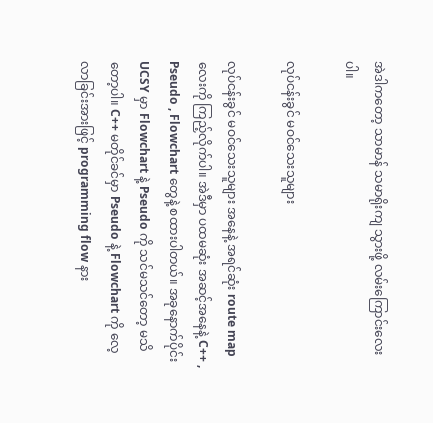အဲဒါကတော့ သာမာန် သမာရိုးကျ သွားဖို့ လမ်းကြောင်းလေးပါ။

လုပ်ငန်းခွင် မဝင်သေးသူများ

လုပ်ငန်းခွင် မဝင်သေးသူများ အနေနဲ့ အရင်ဆုံး route map လေးကို ကြည့်လိုက်ပါ။ အဲဒီမှာ ပထမဆုံး အဆင့်အနေနဲ့ C++ , Pseudo , Flowchart တွေနဲ့ စထားပါတယ်။ အခုနောက်ပိုင်း UCSY မှာ Flowchart နဲ့ Pseudo ကို သင်မသင်တော့ မသိတော့ပါ။ C++ မတိုင်ခင်မှာ Pseudo နဲ့ Flowchart ကို လေ့လာခြင်းအားဖြင့် programming flow နား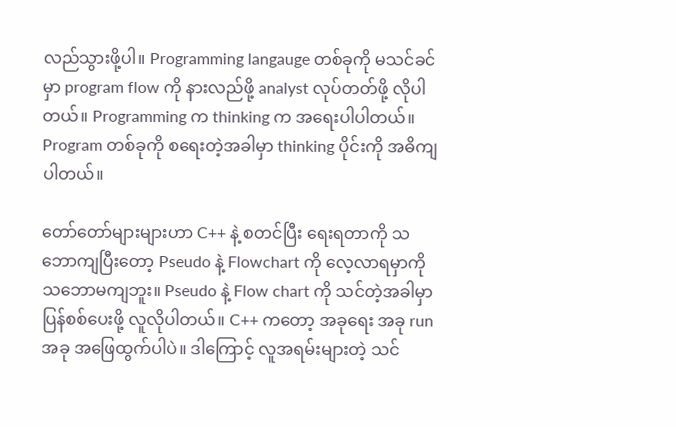လည်သွားဖို့ပါ။ Programming langauge တစ်ခုကို မသင်ခင်မှာ program flow ကို နားလည်ဖို့ analyst လုပ်တတ်ဖို့ လိုပါတယ်။ Programming က thinking က အရေးပါပါတယ်။ Program တစ်ခုကို စရေးတဲ့အခါမှာ thinking ပိုင်းကို အဓိကျပါတယ်။

တော်တော်များများဟာ C++ နဲ့ စတင်ပြီး ရေးရတာကို သဘောကျပြီးတော့ Pseudo နဲ့ Flowchart ကို လေ့လာရမှာကို သဘောမကျဘူး။ Pseudo နဲ့ Flow chart ကို သင်တဲ့အခါမှာ ပြန်စစ်ပေးဖို့ လူလိုပါတယ်။ C++ ကတော့ အခုရေး အခု run အခု အဖြေထွက်ပါပဲ။ ဒါကြောင့် လူအရမ်းများတဲ့ သင်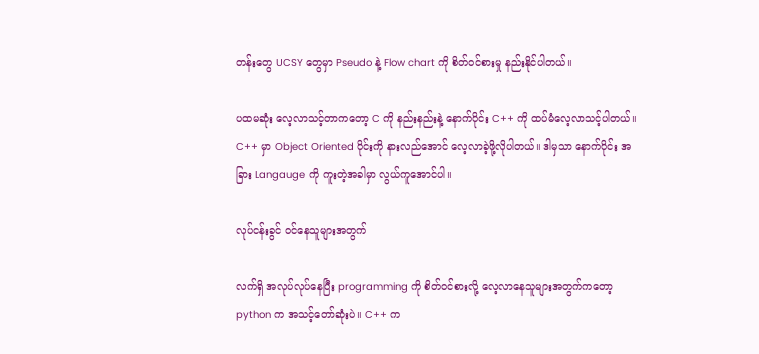တန်းတွေ UCSY တွေမှာ Pseudo နဲ့ Flow chart ကို စိတ်ဝင်စားမှု နည်းနိုင်ပါတယ်။

ပထမဆုံး လေ့လာသင့်တာကတော့ C ကို နည်းနည်းနဲ့ နောက်ပိုင်း C++ ကို ထပ်မံလေ့လာသင့်ပါတယ်။ C++ မှာ Object Oriented ပိုင်းကို နားလည်အောင် လေ့လာခဲ့ဖို့လိုပါတယ်။ ဒါမှသာ နောက်ပိုင်း အခြား Langauge ကို ကူးတဲ့အခါမှာ လွယ်ကူအောင်ပါ။

လုပ်ငန်းခွင် ဝင်နေသူများအတွက်

လက်ရှိ အလုပ်လုပ်နေပြီး programming ကို စိတ်ဝင်စားလို့ လေ့လာနေသူများအတွက်ကတော့ python က အသင့်တော်ဆုံးပဲ။ C++ က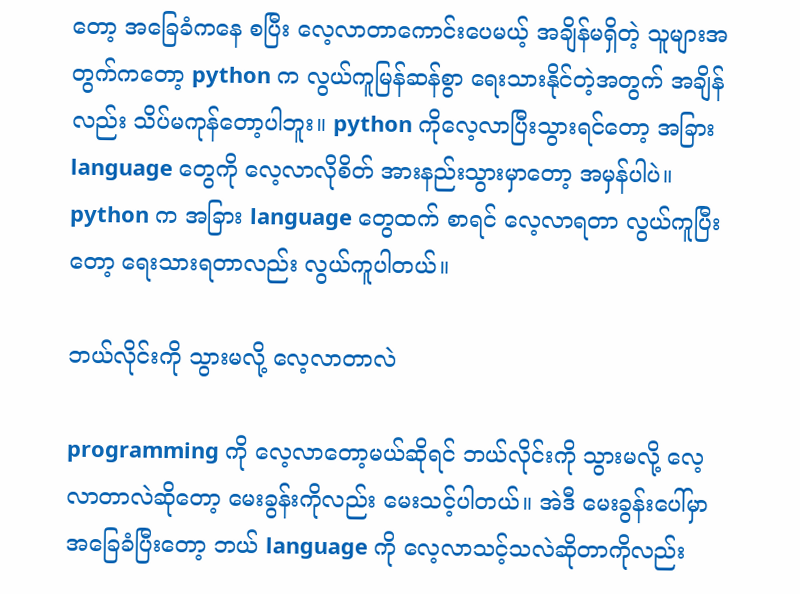တော့ အခြေခံကနေ စပြီး လေ့လာတာကောင်းပေမယ့် အချိန်မရှိတဲ့ သူများအတွက်ကတော့ python က လွယ်ကူမြန်ဆန်စွာ ရေးသားနိုင်တဲ့အတွက် အချိန်လည်း သိပ်မကုန်တော့ပါဘူး။ python ကိုလေ့လာပြီးသွားရင်တော့ အခြား language တွေကို လေ့လာလိုစိတ် အားနည်းသွားမှာတော့ အမှန်ပါပဲ။ python က အခြား language တွေထက် စာရင် လေ့လာရတာ လွယ်ကူပြီးတော့ ရေးသားရတာလည်း လွယ်ကူပါတယ်။

ဘယ်လိုင်းကို သွားမလို့ လေ့လာတာလဲ

programming ကို လေ့လာတော့မယ်ဆိုရင် ဘယ်လိုင်းကို သွားမလို့ လေ့လာတာလဲဆိုတော့ မေးခွန်းကိုလည်း မေးသင့်ပါတယ်။ အဲဒီ မေးခွန်းပေါ်မှာ အခြေခံပြီးတော့ ဘယ် language ကို လေ့လာသင့်သလဲဆိုတာကိုလည်း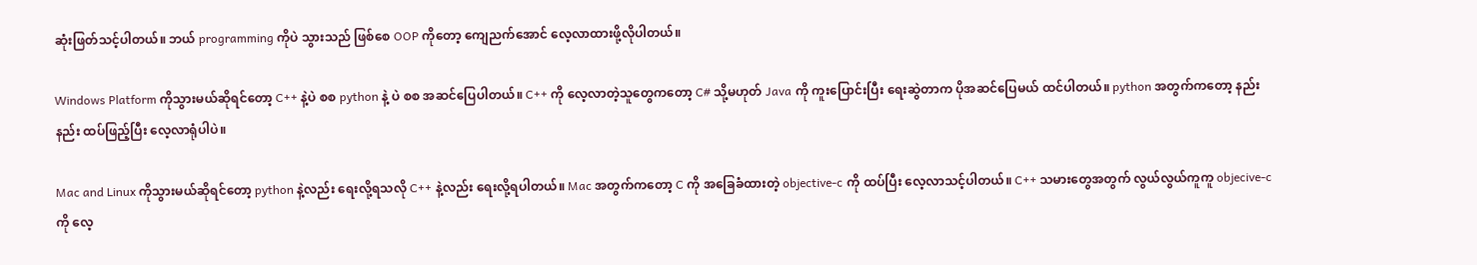ဆုံးဖြတ်သင့်ပါတယ်။ ဘယ် programming ကိုပဲ သွားသည် ဖြစ်စေ OOP ကိုတော့ ကျေညက်အောင် လေ့လာထားဖို့လိုပါတယ်။

Windows Platform ကိုသွားမယ်ဆိုရင်တော့ C++ နဲ့ပဲ စစ python နဲ့ ပဲ စစ အဆင်ပြေပါတယ်။ C++ ကို လေ့လာတဲ့သူတွေကတော့ C# သို့မဟုတ် Java ကို ကူးပြောင်းပြီး ရေးဆွဲတာက ပိုအဆင်ပြေမယ် ထင်ပါတယ်။ python အတွက်ကတော့ နည်းနည်း ထပ်ဖြည့်ပြီး လေ့လာရုံပါပဲ။

Mac and Linux ကိုသွားမယ်ဆိုရင်တော့ python နဲ့လည်း ရေးလို့ရသလို C++ နဲ့လည်း ရေးလို့ရပါတယ်။ Mac အတွက်ကတော့ C ကို အခြေခံထားတဲ့ objective-c ကို ထပ်ပြီး လေ့လာသင့်ပါတယ်။ C++ သမားတွေအတွက် လွယ်လွယ်ကူကူ objecive-c ကို လေ့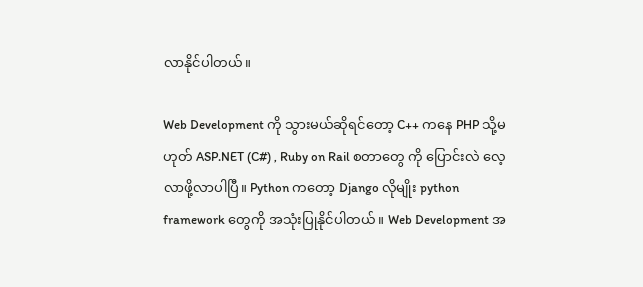လာနိုင်ပါတယ်။

Web Development ကို သွားမယ်ဆိုရင်တော့ C++ ကနေ PHP သို့မဟုတ် ASP.NET (C#) , Ruby on Rail စတာတွေ ကို ပြောင်းလဲ လေ့လာဖို့လာပါပြီ။ Python ကတော့ Django လိုမျိုး python framework တွေကို အသုံးပြုနိုင်ပါတယ်။ Web Development အ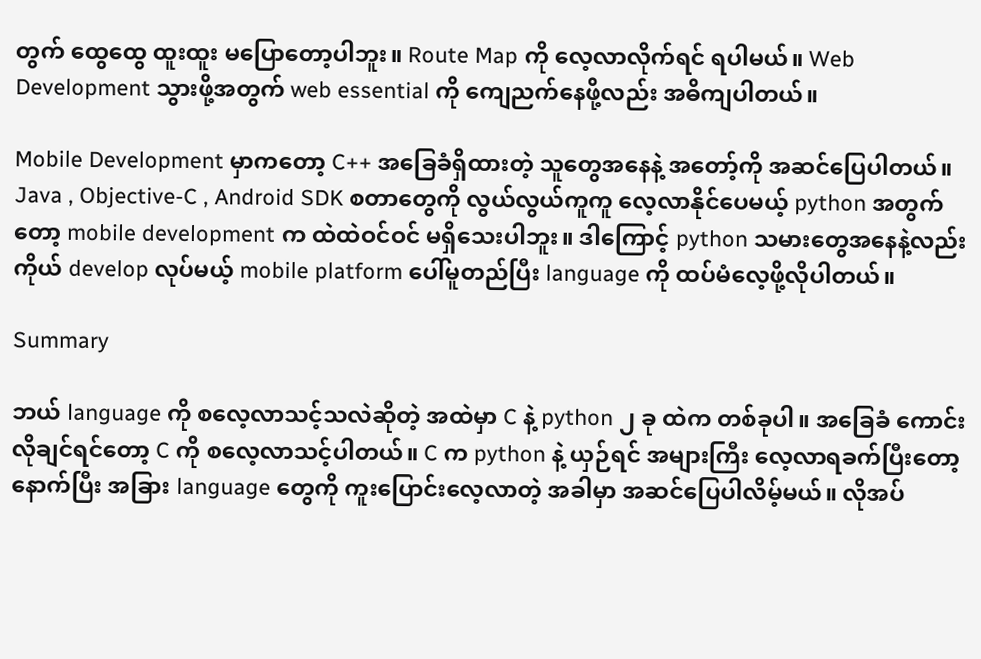တွက် ထွေထွေ ထူးထူး မပြောတော့ပါဘူး။ Route Map ကို လေ့လာလိုက်ရင် ရပါမယ်။ Web Development သွားဖို့အတွက် web essential ကို ကျေညက်နေဖို့လည်း အဓိကျပါတယ်။

Mobile Development မှာကတော့ C++ အခြေခံရှိထားတဲ့ သူတွေအနေနဲ့ အတော့်ကို အဆင်ပြေပါတယ်။ Java , Objective-C , Android SDK စတာတွေကို လွယ်လွယ်ကူကူ လေ့လာနိုင်ပေမယ့် python အတွက်တော့ mobile development က ထဲထဲဝင်ဝင် မရှိသေးပါဘူး။ ဒါကြောင့် python သမားတွေအနေနဲ့လည်း ကိုယ် develop လုပ်မယ့် mobile platform ပေါ်မူတည်ပြီး language ကို ထပ်မံလေ့ဖို့လိုပါတယ်။

Summary

ဘယ် language ကို စလေ့လာသင့်သလဲဆိုတဲ့ အထဲမှာ C နဲ့ python ၂ ခု ထဲက တစ်ခုပါ။ အခြေခံ ကောင်းလိုချင်ရင်တော့ C ကို စလေ့လာသင့်ပါတယ်။ C က python နဲ့ ယှဉ်ရင် အများကြီး လေ့လာရခက်ပြီးတော့ နောက်ပြီး အခြား language တွေကို ကူးပြောင်းလေ့လာတဲ့ အခါမှာ အဆင်ပြေပါလိမ့်မယ်။ လိုအပ်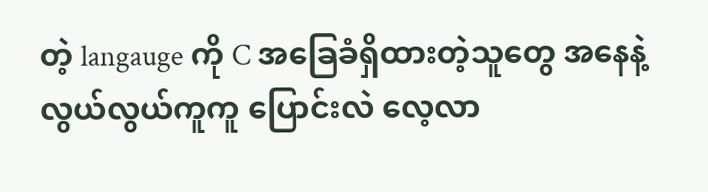တဲ့ langauge ကို C အခြေခံရှိထားတဲ့သူတွေ အနေနဲ့ လွယ်လွယ်ကူကူ ပြောင်းလဲ လေ့လာ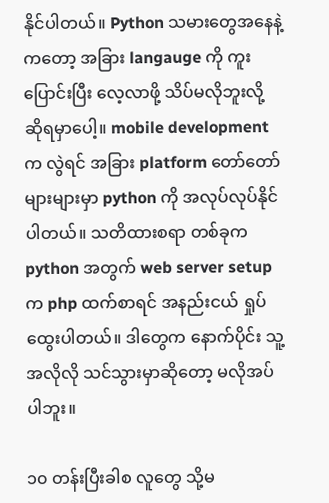နိုင်ပါတယ်။ Python သမားတွေအနေနဲ့ကတော့ အခြား langauge ကို ကူးပြောင်းပြီး လေ့လာဖို့ သိပ်မလိုဘူးလို့ ဆိုရမှာပေါ့။ mobile development က လွဲရင် အခြား platform တော်တော်များများမှာ python ကို အလုပ်လုပ်နိုင်ပါတယ်။ သတိထားစရာ တစ်ခုက python အတွက် web server setup က php ထက်စာရင် အနည်းငယ် ရှုပ်ထွေးပါတယ်။ ဒါတွေက နောက်ပိုင်း သူ့အလိုလို သင်သွားမှာဆိုတော့ မလိုအပ်ပါဘူး။

၁၀ တန်းပြီးခါစ လူတွေ သို့မ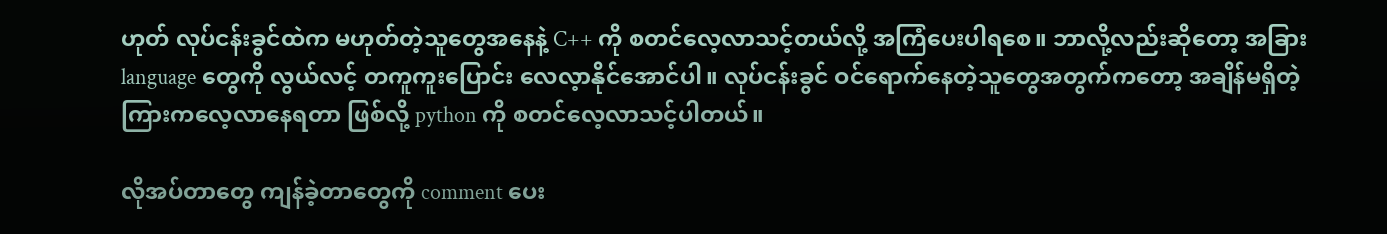ဟုတ် လုပ်ငန်းခွင်ထဲက မဟုတ်တဲ့သူတွေအနေနဲ့ C++ ကို စတင်လေ့လာသင့်တယ်လို့ အကြံပေးပါရစေ။ ဘာလို့လည်းဆိုတော့ အခြား language တွေကို လွယ်လင့် တကူကူးပြောင်း လေလ့ာနိုင်အောင်ပါ။ လုပ်ငန်းခွင် ဝင်ရောက်နေတဲ့သူတွေအတွက်ကတော့ အချိန်မရှိတဲ့ ကြားကလေ့လာနေရတာ ဖြစ်လို့ python ကို စတင်လေ့လာသင့်ပါတယ်။

လိုအပ်တာတွေ ကျန်ခဲ့တာတွေကို comment ပေး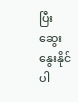ပြီး ဆွေးနွေးနိုင်ပါ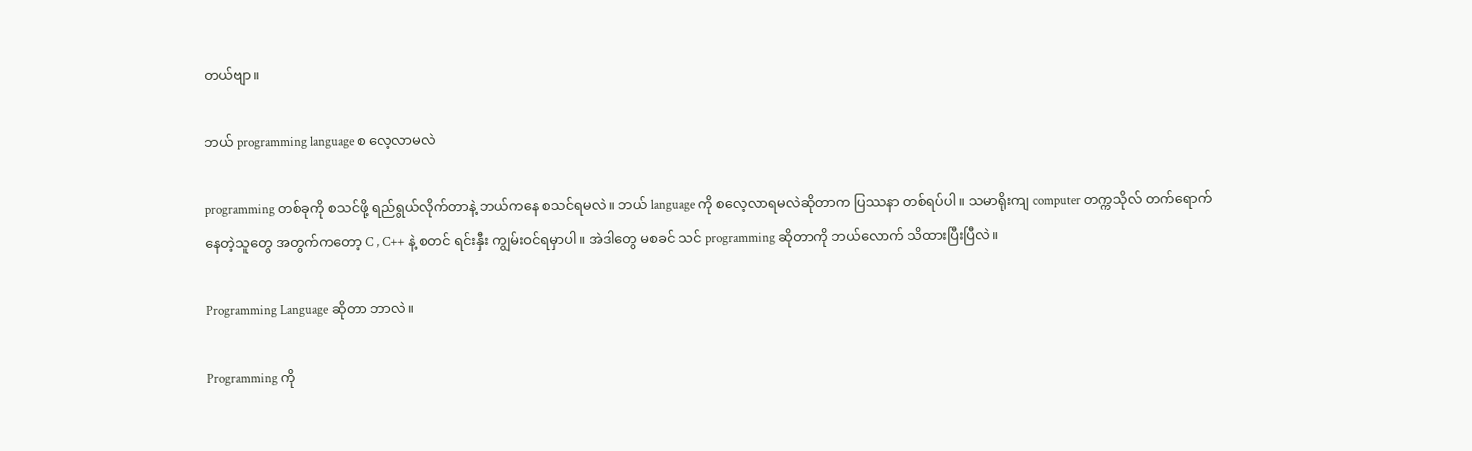တယ်ဗျာ။

ဘယ် programming language စ လေ့လာမလဲ

programming တစ်ခုကို စသင်ဖို့ ရည်ရွယ်လိုက်တာနဲ့ ဘယ်ကနေ စသင်ရမလဲ။ ဘယ် language ကို စလေ့လာရမလဲဆိုတာက ပြဿနာ တစ်ရပ်ပါ။ သမာရိုးကျ computer တက္ကသိုလ် တက်ရောက်နေတဲ့သူတွေ အတွက်ကတော့ C , C++ နဲ့ စတင် ရင်းနှီး ကျွမ်းဝင်ရမှာပါ။ အဲဒါတွေ မစခင် သင် programming ဆိုတာကို ဘယ်လောက် သိထားပြီးပြီလဲ။

Programming Language ဆိုတာ ဘာလဲ။

Programming ကို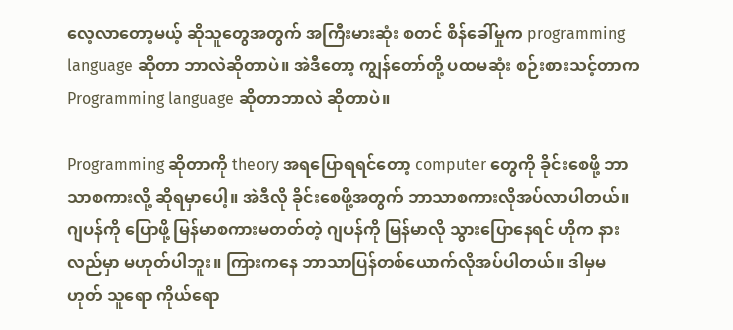လေ့လာတော့မယ့် ဆိုသူတွေအတွက် အကြီးမားဆုံး စတင် စိန်ခေါ်မှုက programming language ဆိုတာ ဘာလဲဆိုတာပဲ။ အဲဒီတော့ ကျွန်တော်တို့ ပထမဆုံး စဉ်းစားသင့်တာက Programming language ဆိုတာဘာလဲ ဆိုတာပဲ။

Programming ဆိုတာကို theory အရပြောရရင်တော့ computer တွေကို ခိုင်းစေဖို့ ဘာသာစကားလို့ ဆိုရမှာပေါ့။ အဲဒီလို ခိုင်းစေဖို့အတွက် ဘာသာစကားလိုအပ်လာပါတယ်။ ဂျပန်ကို ပြောဖို့ မြန်မာစကားမတတ်တဲ့ ဂျပန်ကို မြန်မာလို သွားပြောနေရင် ဟိုက နားလည်မှာ မဟုတ်ပါဘူး။ ကြားကနေ ဘာသာပြန်တစ်ယောက်လိုအပ်ပါတယ်။ ဒါမှမဟုတ် သူရော ကိုယ်ရော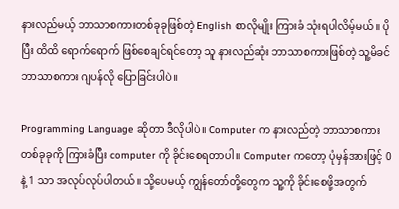နားလည်မယ့် ဘာသာစကားတစ်ခုခုဖြစ်တဲ့ English စာလိုမျိုး ကြားခံ သုံးရပါလိမ့်မယ်။ ပိုပြီး ထိထိ ရောက်ရောက် ဖြစ်စေချင်ရင်တော့ သူ နားလည်ဆုံး ဘာသာစကားဖြစ်တဲ့ သူ့မိခင် ဘာသာစကား ဂျပန်လို ပြောခြင်းပါပဲ။

Programming Language ဆိုတာ ဒီလိုပါပဲ။ Computer က နားလည်တဲ့ ဘာသာစကား တစ်ခုခုကို ကြားခံပြီး computer ကို ခိုင်းစေရတာပါ။ Computer ကတော့ ပုံမှန်အားဖြင့် 0 နဲ့ 1 သာ အလုပ်လုပ်ပါတယ်။ သို့ပေမယ့် ကျွန်တော်တို့တွေက သူ့ကို ခိုင်းစေဖို့အတွက်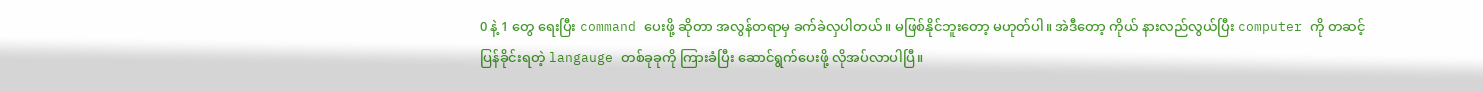0 နဲ့ 1 တွေ ရေးပြီး command ပေးဖို့ ဆိုတာ အလွန်တရာမှ ခက်ခဲလှပါတယ်။ မဖြစ်နိုင်ဘူးတော့ မဟုတ်ပါ။ အဲဒီတော့ ကိုယ် နားလည်လွယ်ပြီး computer ကို တဆင့် ပြန်ခိုင်းရတဲ့ langauge တစ်ခုခုကို ကြားခံပြီး ဆောင်ရွက်ပေးဖို့ လိုအပ်လာပါပြီ။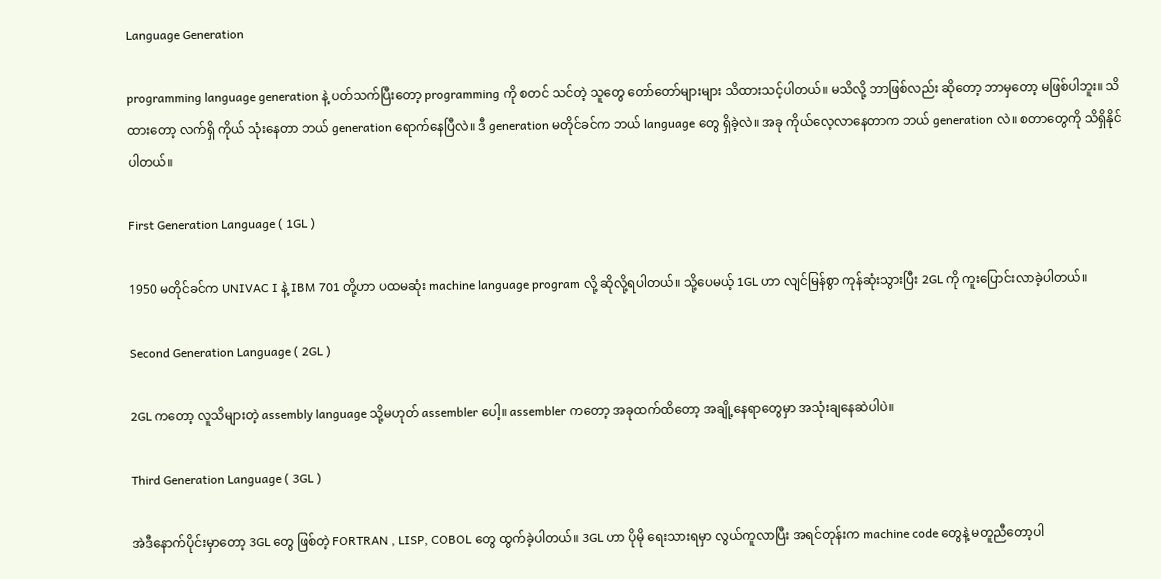Language Generation

programming language generation နဲ့ ပတ်သက်ပြီးတော့ programming ကို စတင် သင်တဲ့ သူတွေ တော်တော်များများ သိထားသင့်ပါတယ်။ မသိလို့ ဘာဖြစ်လည်း ဆိုတော့ ဘာမှတော့ မဖြစ်ပါဘူး။ သိထားတော့ လက်ရှိ ကိုယ် သုံးနေတာ ဘယ် generation ရောက်နေပြီလဲ။ ဒီ generation မတိုင်ခင်က ဘယ် language တွေ ရှိခဲ့လဲ။ အခု ကိုယ်လေ့လာနေတာက ဘယ် generation လဲ။ စတာတွေကို သိရှိနိုင်ပါတယ်။

First Generation Language ( 1GL )

1950 မတိုင်ခင်က UNIVAC I နဲ့ IBM 701 တို့ဟာ ပထမဆုံး machine language program လို့ ဆိုလို့ရပါတယ်။ သို့ပေမယ့် 1GL ဟာ လျင်မြန်စွာ ကုန်ဆုံးသွားပြီး 2GL ကို ကူးပြောင်းလာခဲ့ပါတယ်။

Second Generation Language ( 2GL )

2GL ကတော့ လူသိများတဲ့ assembly language သို့မဟုတ် assembler ပေါ့။ assembler ကတော့ အခုထက်ထိတော့ အချို့နေရာတွေမှာ အသုံးချနေဆဲပါပဲ။

Third Generation Language ( 3GL )

အဲဒီနောက်ပိုင်းမှာတော့ 3GL တွေ ဖြစ်တဲ့ FORTRAN , LISP, COBOL တွေ ထွက်ခဲ့ပါတယ်။ 3GL ဟာ ပိုမို ရေးသားရမှာ လွယ်ကူလာပြီး အရင်တုန်းက machine code တွေနဲ့ မတူညီတော့ပါ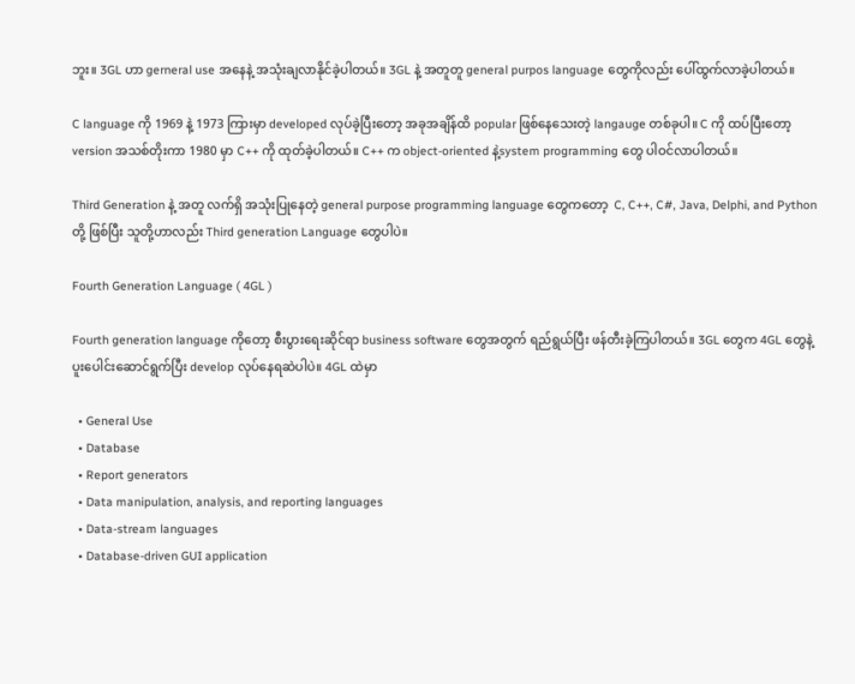ဘူး။ 3GL ဟာ gerneral use အနေနဲ့ အသုံးချလာနိုင်ခဲ့ပါတယ်။ 3GL နဲ့ အတူတူ general purpos language တွေကိုလည်း ပေါ်ထွက်လာခဲ့ပါတယ်။

C language ကို 1969 နဲ့ 1973 ကြားမှာ developed လုပ်ခဲ့ပြီးတော့ အခုအချိန်ထိ popular ဖြစ်နေသေးတဲ့ langauge တစ်ခုပါ။ C ကို ထပ်ပြီးတော့ version အသစ်တိုးကာ 1980 မှာ C++ ကို ထုတ်ခဲ့ပါတယ်။ C++ က object-oriented နဲ့system programming တွေ ပါဝင်လာပါတယ်။

Third Generation နဲ့ အတူ လက်ရှိ အသုံးပြုနေတဲ့ general purpose programming language တွေကတော့  C, C++, C#, Java, Delphi, and Python တို့ ဖြစ်ပြီး သူတို့ဟာလည်း Third generation Language တွေပါပဲ။

Fourth Generation Language ( 4GL )

Fourth generation language ကိုတော့ စီးပွားရေးဆိုင်ရာ business software တွေအတွက် ရည်ရွယ်ပြီး ဖန်တီးခဲ့ကြပါတယ်။ 3GL တွေက 4GL တွေနဲ့ ပူးပေါင်းဆောင်ရွက်ပြီး develop လုပ်နေရဆဲပါပဲ။ 4GL ထဲမှာ

  • General Use
  • Database
  • Report generators
  • Data manipulation, analysis, and reporting languages
  • Data-stream languages
  • Database-driven GUI application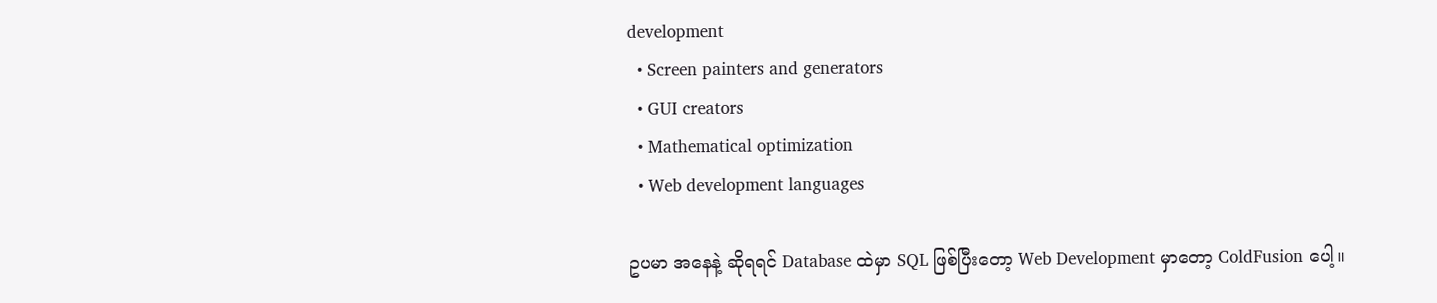development
  • Screen painters and generators
  • GUI creators
  • Mathematical optimization
  • Web development languages

ဥပမာ အနေနဲ့ ဆိုရရင် Database ထဲမှာ SQL ဖြစ်ပြီးတော့ Web Development မှာတော့ ColdFusion ပေါ့။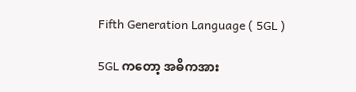Fifth Generation Language ( 5GL )

5GL ကတော့ အဓိကအား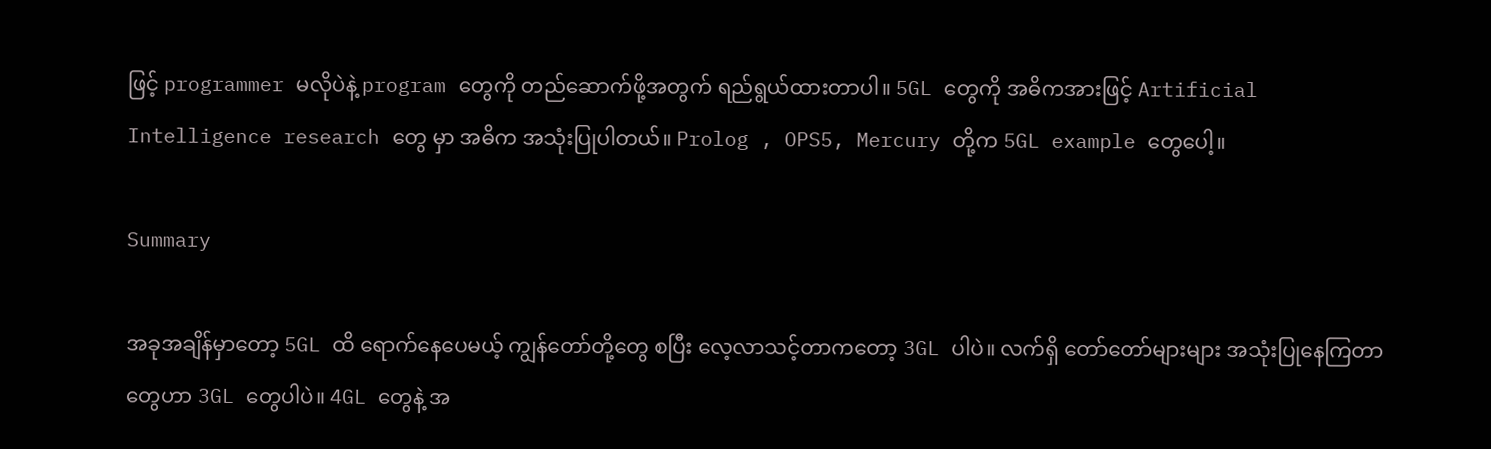ဖြင့် programmer မလိုပဲနဲ့ program တွေကို တည်ဆောက်ဖို့အတွက် ရည်ရွယ်ထားတာပါ။ 5GL တွေကို အဓိကအားဖြင့် Artificial Intelligence research တွေ မှာ အဓိက အသုံးပြုပါတယ်။ Prolog , OPS5, Mercury တို့က 5GL example တွေပေါ့။

Summary

အခုအချိန်မှာတော့ 5GL ထိ ရောက်နေပေမယ့် ကျွန်တော်တို့တွေ စပြီး လေ့လာသင့်တာကတော့ 3GL ပါပဲ။ လက်ရှိ တော်တော်များများ အသုံးပြုနေကြတာတွေဟာ 3GL တွေပါပဲ။ 4GL တွေနဲ့ အ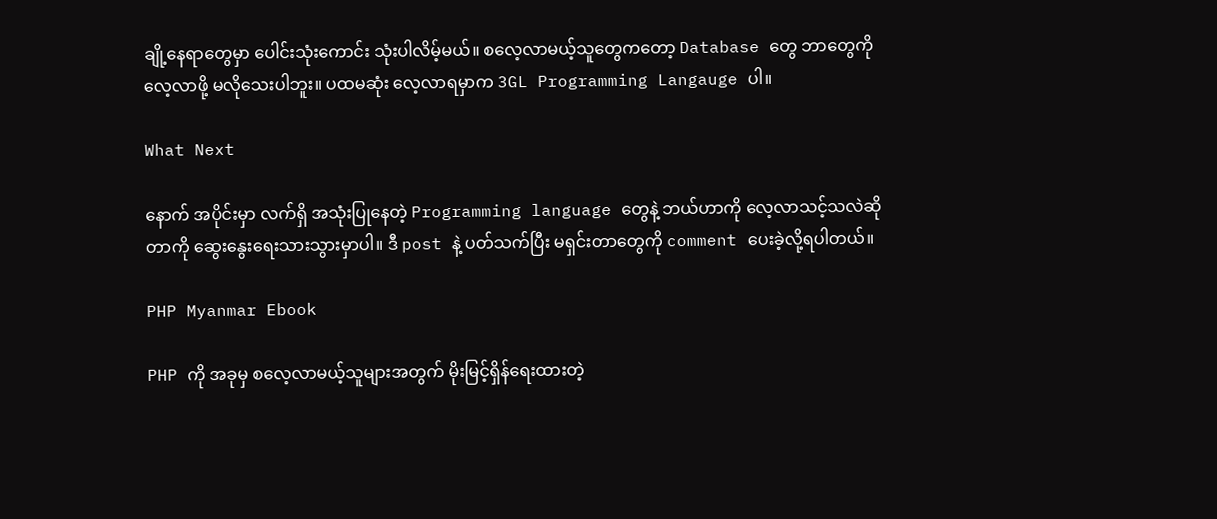ချို့နေရာတွေမှာ ပေါင်းသုံးကောင်း သုံးပါလိမ့်မယ်။ စလေ့လာမယ့်သူတွေကတော့ Database တွေ ဘာတွေကို လေ့လာဖို့ မလိုသေးပါဘူး။ ပထမဆုံး လေ့လာရမှာက 3GL Programming Langauge ပါ။

What Next

နောက် အပိုင်းမှာ လက်ရှိ အသုံးပြုနေတဲ့ Programming language တွေနဲ့ ဘယ်ဟာကို လေ့လာသင့်သလဲဆိုတာကို ဆွေးနွေးရေးသားသွားမှာပါ။ ဒီ post နဲ့ ပတ်သက်ပြီး မရှင်းတာတွေကို comment ပေးခဲ့လို့ရပါတယ်။

PHP Myanmar Ebook

PHP ကို အခုမှ စလေ့လာမယ့်သူများအတွက် မိုးမြင့်ရှိန်ရေးထားတဲ့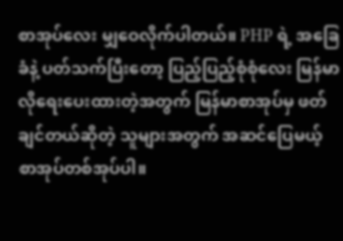စာအုပ်လေး မျှဝေလိုက်ပါတယ်။ PHP ရဲ့ အခြေခံနဲ့ ပတ်သက်ပြီးတော့ ပြည့်ပြည့်စုံစုံလေး မြန်မာလိုရေးပေးထားတဲ့အတွက် မြန်မာစာအုပ်မှ ဖတ်ချင်တယ်ဆိုတဲ့ သူများအတွက် အဆင်ပြေမယ့် စာအုပ်တစ်အုပ်ပါ။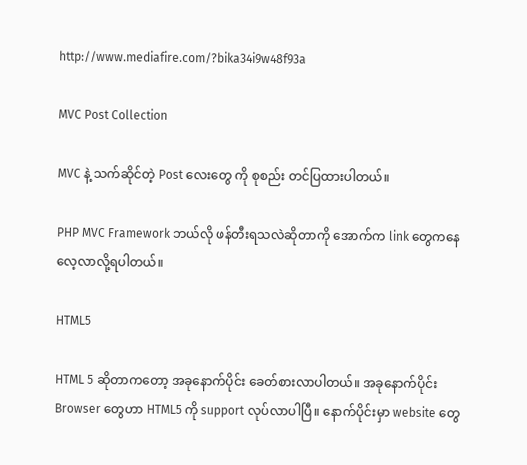http://www.mediafire.com/?bika34i9w48f93a

MVC Post Collection

MVC နဲ့ သက်ဆိုင်တဲ့ Post လေးတွေ ကို စုစည်း တင်ပြထားပါတယ်။

PHP MVC Framework ဘယ်လို ဖန်တီးရသလဲဆိုတာကို အောက်က link တွေကနေ လေ့လာလို့ရပါတယ်။

HTML5

HTML 5 ဆိုတာကတော့ အခုနောက်ပိုင်း ခေတ်စားလာပါတယ်။ အခုနောက်ပိုင်း Browser တွေဟာ HTML5 ကို support လုပ်လာပါပြီ။ နောက်ပိုင်းမှာ website တွေ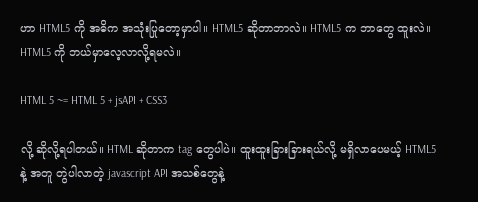ဟာ HTML5 ကို အဓိက အသုံးပြုတော့မှာပါ။ HTML5 ဆိုတာဘာလဲ။ HTML5 က ဘာတွေ ထူးလဲ။ HTML5 ကို ဘယ်မှာလေ့လာလို့ရမလဲ။

HTML 5 ~= HTML 5 + jsAPI + CSS3

လို့ ဆိုလို့ရပါတယ်။ HTML ဆိုတာက tag တွေပါပဲ။ ထူးထူးခြားခြားရယ်လို့ မရှိလာပေမယ့် HTML5 နဲ့ အတူ တွဲပါလာတဲ့ javascript API အသစ်တွေနဲ့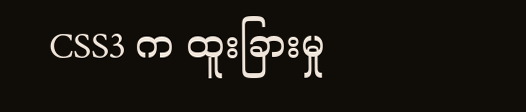CSS3 က ထူးခြားမှု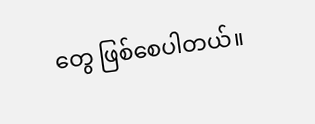တွေ ဖြစ်စေပါတယ်။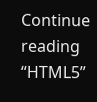Continue reading “HTML5”